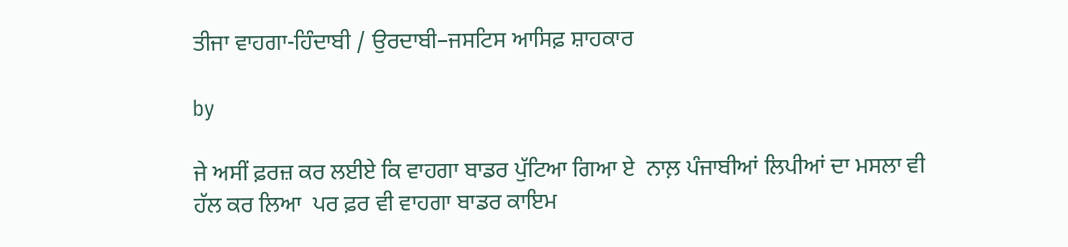ਤੀਜਾ ਵਾਹਗਾ-ਹਿੰਦਾਬੀ / ਉਰਦਾਬੀ–ਜਸਟਿਸ ਆਸਿਫ਼ ਸ਼ਾਹਕਾਰ

by

ਜੇ ਅਸੀਂ ਫ਼ਰਜ਼ ਕਰ ਲਈਏ ਕਿ ਵਾਹਗਾ ਬਾਡਰ ਪੁੱਟਿਆ ਗਿਆ ਏ  ਨਾਲ਼ ਪੰਜਾਬੀਆਂ ਲਿਪੀਆਂ ਦਾ ਮਸਲਾ ਵੀ ਹੱਲ ਕਰ ਲਿਆ  ਪਰ ਫ਼ਰ ਵੀ ਵਾਹਗਾ ਬਾਡਰ ਕਾਇਮ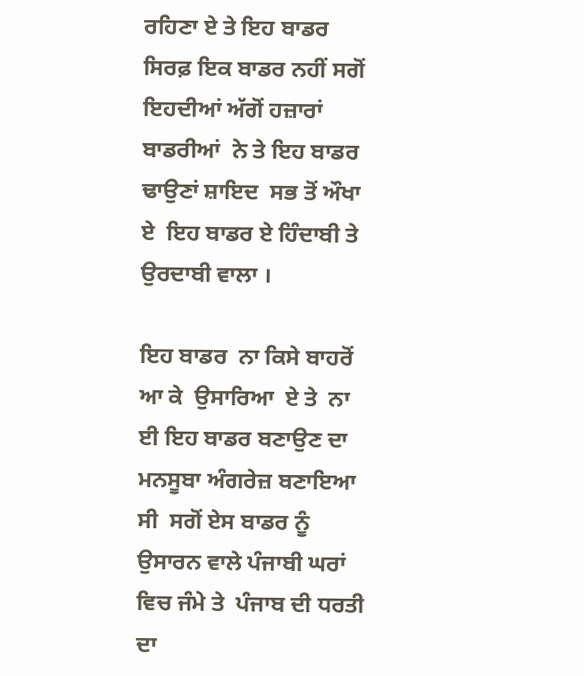ਰਹਿਣਾ ਏ ਤੇ ਇਹ ਬਾਡਰ ਸਿਰਫ਼ ਇਕ ਬਾਡਰ ਨਹੀਂ ਸਗੋਂ ਇਹਦੀਆਂ ਅੱਗੋਂ ਹਜ਼ਾਰਾਂ ਬਾਡਰੀਆਂ  ਨੇ ਤੇ ਇਹ ਬਾਡਰ  ਢਾਉਣਾਂ ਸ਼ਾਇਦ  ਸਭ ਤੋਂ ਔਖਾ ਏ  ਇਹ ਬਾਡਰ ਏ ਹਿੰਦਾਬੀ ਤੇ ਉਰਦਾਬੀ ਵਾਲਾ ।

ਇਹ ਬਾਡਰ  ਨਾ ਕਿਸੇ ਬਾਹਰੋਂ ਆ ਕੇ  ਉਸਾਰਿਆ  ਏ ਤੇ  ਨਾ ਈ ਇਹ ਬਾਡਰ ਬਣਾਉਣ ਦਾ ਮਨਸੂਬਾ ਅੰਗਰੇਜ਼ ਬਣਾਇਆ ਸੀ  ਸਗੋਂ ਏਸ ਬਾਡਰ ਨੂੰ ਉਸਾਰਨ ਵਾਲੇ ਪੰਜਾਬੀ ਘਰਾਂ ਵਿਚ ਜੰਮੇ ਤੇ  ਪੰਜਾਬ ਦੀ ਧਰਤੀ ਦਾ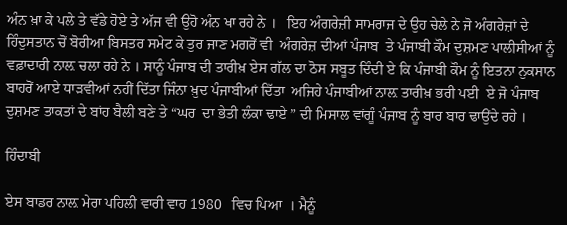ਅੰਨ ਖ਼ਾ ਕੇ ਪਲੇ ਤੇ ਵੱਡੇ ਹੋਏ ਤੇ ਅੱਜ ਵੀ ਉਹੋ ਅੰਨ ਖਾ ਰਹੇ ਨੇ ।   ਇਹ ਅੰਗਰੇਜ਼ੀ ਸਾਮਰਾਜ ਦੇ ਉਹ ਚੇਲੇ ਨੇ ਜੋ ਅੰਗਰੇਜ਼ਾਂ ਦੇ ਹਿੰਦੁਸਤਾਨ ਚੋਂ ਬੋਰੀਆ ਬਿਸਤਰ ਸਮੇਟ ਕੇ ਤੁਰ ਜਾਣ ਮਗਰੋਂ ਵੀ  ਅੰਗਰੇਜ਼ ਦੀਆਂ ਪੰਜਾਬ  ਤੇ ਪੰਜਾਬੀ ਕੌਮ ਦੁਸ਼ਮਣ ਪਾਲੀਸੀਆਂ ਨੂੰ ਵਫ਼ਾਦਾਰੀ ਨਾਲ਼ ਚਲਾ ਰਹੇ ਨੇ । ਸਾਨੂੰ ਪੰਜਾਬ ਦੀ ਤਾਰੀਖ਼ ਏਸ ਗੱਲ ਦਾ ਠੋਸ ਸਬੂਤ ਦਿੰਦੀ ਏ ਕਿ ਪੰਜਾਬੀ ਕੌਮ ਨੂੰ ਇਤਨਾ ਨੁਕਸਾਨ ਬਾਹਰੋਂ ਆਏ ਧਾੜਵੀਆਂ ਨਹੀਂ ਦਿੱਤਾ ਜਿੰਨਾ ਖ਼ੁਦ ਪੰਜਾਬੀਆਂ ਦਿੱਤਾ  ਅਜਿਹੇ ਪੰਜਾਬੀਆਂ ਨਾਲ਼ ਤਾਰੀਖ਼ ਭਰੀ ਪਈ  ਏ ਜੋ ਪੰਜਾਬ ਦੁਸ਼ਮਣ ਤਾਕਤਾਂ ਦੇ ਬਾਂਹ ਬੈਲੀ ਬਣੇ ਤੇ “ਘਰ  ਦਾ ਭੇਤੀ ਲੰਕਾ ਢਾਏ ” ਦੀ ਮਿਸਾਲ ਵਾਂਗੂੰ ਪੰਜਾਬ ਨੂੰ ਬਾਰ ਬਾਰ ਢਾਉਂਦੇ ਰਹੇ ।

ਹਿੰਦਾਬੀ

ਏਸ ਬਾਡਰ ਨਾਲ਼ ਮੇਰਾ ਪਹਿਲੀ ਵਾਰੀ ਵਾਹ 1980   ਵਿਚ ਪਿਆ  । ਮੈਨੂੰ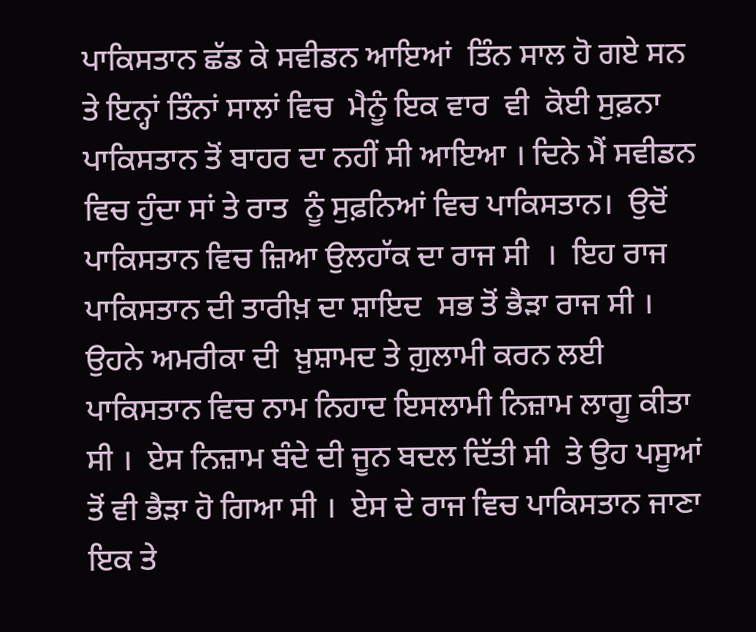ਪਾਕਿਸਤਾਨ ਛੱਡ ਕੇ ਸਵੀਡਨ ਆਇਆਂ  ਤਿੰਨ ਸਾਲ ਹੋ ਗਏ ਸਨ  ਤੇ ਇਨ੍ਹਾਂ ਤਿੰਨਾਂ ਸਾਲਾਂ ਵਿਚ  ਮੈਨੂੰ ਇਕ ਵਾਰ  ਵੀ  ਕੋਈ ਸੁਫ਼ਨਾ ਪਾਕਿਸਤਾਨ ਤੋਂ ਬਾਹਰ ਦਾ ਨਹੀਂ ਸੀ ਆਇਆ । ਦਿਨੇ ਮੈਂ ਸਵੀਡਨ ਵਿਚ ਹੁੰਦਾ ਸਾਂ ਤੇ ਰਾਤ  ਨੂੰ ਸੁਫ਼ਨਿਆਂ ਵਿਚ ਪਾਕਿਸਤਾਨ।  ਉਦੋਂ ਪਾਕਿਸਤਾਨ ਵਿਚ ਜ਼ਿਆ ਉਲਹਾੱਕ ਦਾ ਰਾਜ ਸੀ  ।  ਇਹ ਰਾਜ ਪਾਕਿਸਤਾਨ ਦੀ ਤਾਰੀਖ਼ ਦਾ ਸ਼ਾਇਦ  ਸਭ ਤੋਂ ਭੈੜਾ ਰਾਜ ਸੀ ।  ਉਹਨੇ ਅਮਰੀਕਾ ਦੀ  ਖ਼ੁਸ਼ਾਮਦ ਤੇ ਗ਼ੁਲਾਮੀ ਕਰਨ ਲਈ ਪਾਕਿਸਤਾਨ ਵਿਚ ਨਾਮ ਨਿਹਾਦ ਇਸਲਾਮੀ ਨਿਜ਼ਾਮ ਲਾਗੂ ਕੀਤਾ ਸੀ ।  ਏਸ ਨਿਜ਼ਾਮ ਬੰਦੇ ਦੀ ਜੂਨ ਬਦਲ ਦਿੱਤੀ ਸੀ  ਤੇ ਉਹ ਪਸੂਆਂ ਤੋਂ ਵੀ ਭੈੜਾ ਹੋ ਗਿਆ ਸੀ ।  ਏਸ ਦੇ ਰਾਜ ਵਿਚ ਪਾਕਿਸਤਾਨ ਜਾਣਾ  ਇਕ ਤੇ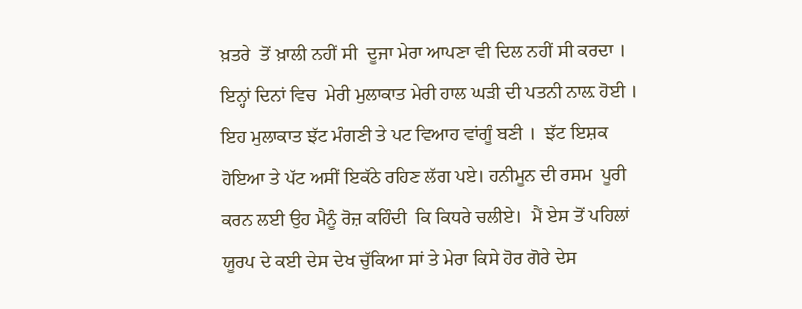ਖ਼ਤਰੇ  ਤੋਂ ਖ਼ਾਲੀ ਨਹੀਂ ਸੀ  ਦੂਜਾ ਮੇਰਾ ਆਪਣਾ ਵੀ ਦਿਲ ਨਹੀਂ ਸੀ ਕਰਦਾ ।   ਇਨ੍ਹਾਂ ਦਿਨਾਂ ਵਿਚ  ਮੇਰੀ ਮੁਲਾਕਾਤ ਮੇਰੀ ਹਾਲ ਘੜੀ ਦੀ ਪਤਨੀ ਨਾਲ਼ ਹੋਈ । ਇਹ ਮੁਲਾਕਾਤ ਝੱਟ ਮੰਗਣੀ ਤੇ ਪਟ ਵਿਆਹ ਵਾਂਗੂੰ ਬਣੀ ।  ਝੱਟ ਇਸ਼ਕ ਹੋਇਆ ਤੇ ਪੱਟ ਅਸੀਂ ਇਕੱਠੇ ਰਹਿਣ ਲੱਗ ਪਏ। ਹਨੀਮੂਨ ਦੀ ਰਸਮ  ਪੂਰੀ  ਕਰਨ ਲਈ ਉਹ ਮੈਨੂੰ ਰੋਜ਼ ਕਹਿੰਦੀ  ਕਿ ਕਿਧਰੇ ਚਲੀਏ।  ਮੈਂ ਏਸ ਤੋਂ ਪਹਿਲਾਂ ਯੂਰਪ ਦੇ ਕਈ ਦੇਸ ਦੇਖ ਚੁੱਕਿਆ ਸਾਂ ਤੇ ਮੇਰਾ ਕਿਸੇ ਹੋਰ ਗੋਰੇ ਦੇਸ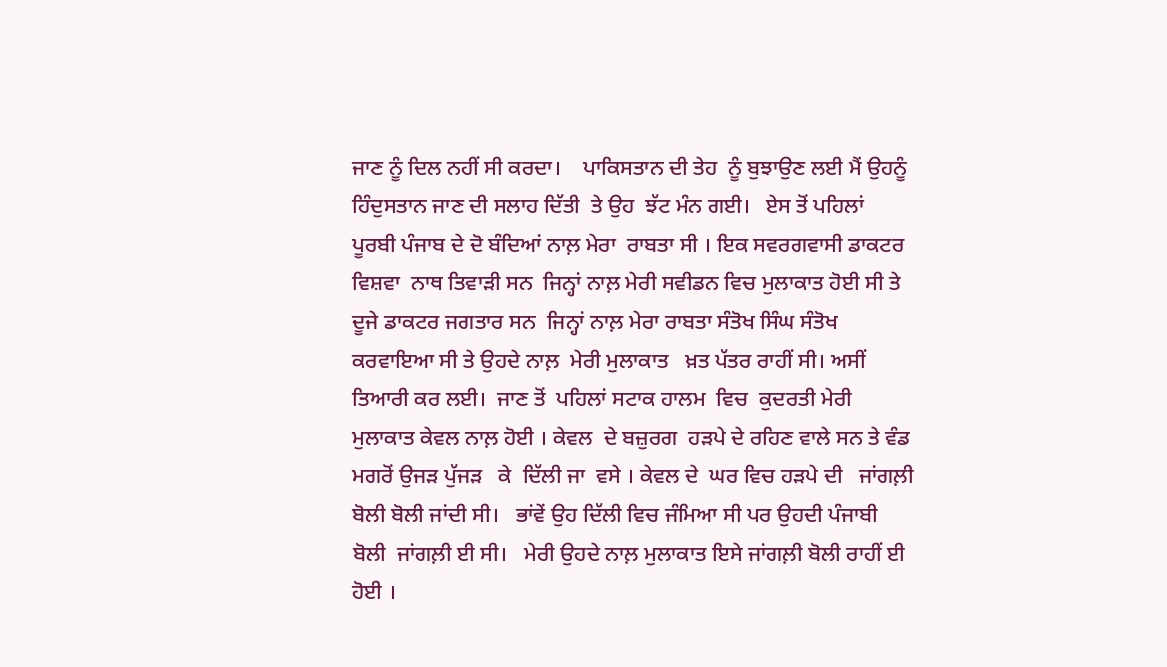ਜਾਣ ਨੂੰ ਦਿਲ ਨਹੀਂ ਸੀ ਕਰਦਾ।    ਪਾਕਿਸਤਾਨ ਦੀ ਤੇਹ  ਨੂੰ ਬੁਝਾਉਣ ਲਈ ਮੈਂ ਉਹਨੂੰ ਹਿੰਦੁਸਤਾਨ ਜਾਣ ਦੀ ਸਲਾਹ ਦਿੱਤੀ  ਤੇ ਉਹ  ਝੱਟ ਮੰਨ ਗਈ।   ਏਸ ਤੋਂ ਪਹਿਲਾਂ  ਪੂਰਬੀ ਪੰਜਾਬ ਦੇ ਦੋ ਬੰਦਿਆਂ ਨਾਲ਼ ਮੇਰਾ  ਰਾਬਤਾ ਸੀ । ਇਕ ਸਵਰਗਵਾਸੀ ਡਾਕਟਰ ਵਿਸ਼ਵਾ  ਨਾਥ ਤਿਵਾੜੀ ਸਨ  ਜਿਨ੍ਹਾਂ ਨਾਲ਼ ਮੇਰੀ ਸਵੀਡਨ ਵਿਚ ਮੁਲਾਕਾਤ ਹੋਈ ਸੀ ਤੇ ਦੂਜੇ ਡਾਕਟਰ ਜਗਤਾਰ ਸਨ  ਜਿਨ੍ਹਾਂ ਨਾਲ਼ ਮੇਰਾ ਰਾਬਤਾ ਸੰਤੋਖ ਸਿੰਘ ਸੰਤੋਖ ਕਰਵਾਇਆ ਸੀ ਤੇ ਉਹਦੇ ਨਾਲ਼  ਮੇਰੀ ਮੁਲਾਕਾਤ   ਖ਼ਤ ਪੱਤਰ ਰਾਹੀਂ ਸੀ। ਅਸੀਂ ਤਿਆਰੀ ਕਰ ਲਈ।  ਜਾਣ ਤੋਂ  ਪਹਿਲਾਂ ਸਟਾਕ ਹਾਲਮ  ਵਿਚ  ਕੁਦਰਤੀ ਮੇਰੀ ਮੁਲਾਕਾਤ ਕੇਵਲ ਨਾਲ਼ ਹੋਈ । ਕੇਵਲ  ਦੇ ਬਜ਼ੁਰਗ  ਹੜਪੇ ਦੇ ਰਹਿਣ ਵਾਲੇ ਸਨ ਤੇ ਵੰਡ ਮਗਰੋਂ ਉਜੜ ਪੁੱਜੜ   ਕੇ  ਦਿੱਲੀ ਜਾ  ਵਸੇ । ਕੇਵਲ ਦੇ  ਘਰ ਵਿਚ ਹੜਪੇ ਦੀ   ਜਾਂਗਲ਼ੀ ਬੋਲੀ ਬੋਲੀ ਜਾਂਦੀ ਸੀ।   ਭਾਂਵੇਂ ਉਹ ਦਿੱਲੀ ਵਿਚ ਜੰਮਿਆ ਸੀ ਪਰ ਉਹਦੀ ਪੰਜਾਬੀ ਬੋਲੀ  ਜਾਂਗਲ਼ੀ ਈ ਸੀ।   ਮੇਰੀ ਉਹਦੇ ਨਾਲ਼ ਮੁਲਾਕਾਤ ਇਸੇ ਜਾਂਗਲ਼ੀ ਬੋਲੀ ਰਾਹੀਂ ਈ ਹੋਈ ।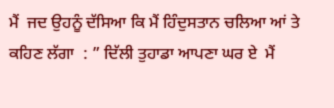ਮੈਂ  ਜਦ ਉਹਨੂੰ ਦੱਸਿਆ ਕਿ ਮੈਂ ਹਿੰਦੁਸਤਾਨ ਚਲਿਆ ਆਂ ਤੇ ਕਹਿਣ ਲੱਗਾ  : ” ਦਿੱਲੀ ਤੁਹਾਡਾ ਆਪਣਾ ਘਰ ਏ  ਮੈਂ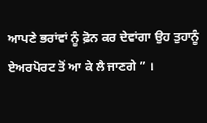ਆਪਣੇ ਭਰਾਂਵਾਂ ਨੂੰ ਫ਼ੋਨ ਕਰ ਦੇਵਾਂਗਾ ਉਹ ਤੁਹਾਨੂੰ ਏਅਰਪੋਰਟ ਤੋਂ ਆ ਕੇ ਲੈ ਜਾਣਗੇ ” ।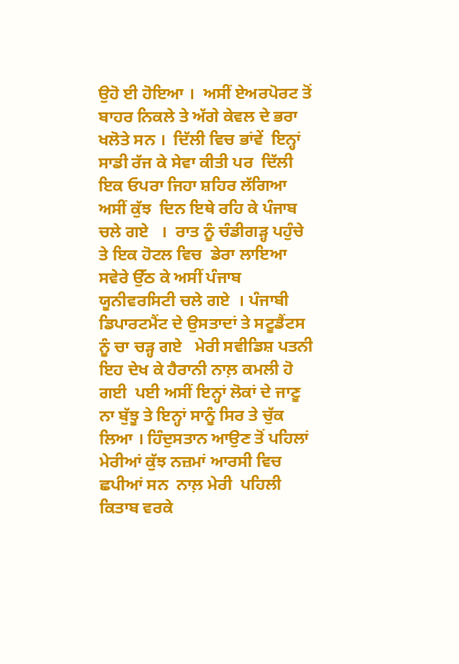ਉਹੋ ਈ ਹੋਇਆ ।  ਅਸੀਂ ਏਅਰਪੋਰਟ ਤੋਂ ਬਾਹਰ ਨਿਕਲੇ ਤੇ ਅੱਗੇ ਕੇਵਲ ਦੇ ਭਰਾ ਖਲੋਤੇ ਸਨ ।  ਦਿੱਲੀ ਵਿਚ ਭਾਂਵੇਂ  ਇਨ੍ਹਾਂ ਸਾਡੀ ਰੱਜ ਕੇ ਸੇਵਾ ਕੀਤੀ ਪਰ  ਦਿੱਲੀ ਇਕ ਓਪਰਾ ਜਿਹਾ ਸ਼ਹਿਰ ਲੱਗਿਆ  ਅਸੀਂ ਕੁੱਝ  ਦਿਨ ਇਥੇ ਰਹਿ ਕੇ ਪੰਜਾਬ ਚਲੇ ਗਏ   ।  ਰਾਤ ਨੂੰ ਚੰਡੀਗੜ੍ਹ ਪਹੁੰਚੇ ਤੇ ਇਕ ਹੋਟਲ ਵਿਚ  ਡੇਰਾ ਲਾਇਆ  ਸਵੇਰੇ ਉੱਠ ਕੇ ਅਸੀਂ ਪੰਜਾਬ ਯੂਨੀਵਰਸਿਟੀ ਚਲੇ ਗਏ  । ਪੰਜਾਬੀ ਡਿਪਾਰਟਮੈਂਟ ਦੇ ਉਸਤਾਦਾਂ ਤੇ ਸਟੂਡੈਂਟਸ ਨੂੰ ਚਾ ਚੜ੍ਹ ਗਏ   ਮੇਰੀ ਸਵੀਡਿਸ਼ ਪਤਨੀ ਇਹ ਦੇਖ ਕੇ ਹੈਰਾਨੀ ਨਾਲ਼ ਕਮਲੀ ਹੋ ਗਈ  ਪਈ ਅਸੀਂ ਇਨ੍ਹਾਂ ਲੋਕਾਂ ਦੇ ਜਾਣੂ ਨਾ ਬੁੱਝੂ ਤੇ ਇਨ੍ਹਾਂ ਸਾਨੂੰ ਸਿਰ ਤੇ ਚੁੱਕ ਲਿਆ । ਹਿੰਦੁਸਤਾਨ ਆਉਣ ਤੋਂ ਪਹਿਲਾਂ ਮੇਰੀਆਂ ਕੁੱਝ ਨਜ਼ਮਾਂ ਆਰਸੀ ਵਿਚ ਛਪੀਆਂ ਸਨ  ਨਾਲ਼ ਮੇਰੀ  ਪਹਿਲੀ ਕਿਤਾਬ ਵਰਕੇ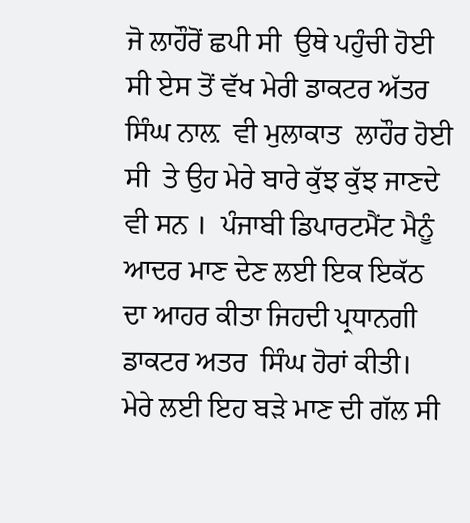ਜੋ ਲਾਹੌਰੋਂ ਛਪੀ ਸੀ  ਉਥੇ ਪਹੁੰਚੀ ਹੋਈ ਸੀ ਏਸ ਤੋਂ ਵੱਖ ਮੇਰੀ ਡਾਕਟਰ ਅੱਤਰ  ਸਿੰਘ ਨਾਲ਼  ਵੀ ਮੁਲਾਕਾਤ  ਲਾਹੌਰ ਹੋਈ ਸੀ  ਤੇ ਉਹ ਮੇਰੇ ਬਾਰੇ ਕੁੱਝ ਕੁੱਝ ਜਾਣਦੇ ਵੀ ਸਨ ।  ਪੰਜਾਬੀ ਡਿਪਾਰਟਮੈਂਟ ਮੈਨੂੰ ਆਦਰ ਮਾਣ ਦੇਣ ਲਈ ਇਕ ਇਕੱਠ ਦਾ ਆਹਰ ਕੀਤਾ ਜਿਹਦੀ ਪ੍ਰਧਾਨਗੀ ਡਾਕਟਰ ਅਤਰ  ਸਿੰਘ ਹੋਰਾਂ ਕੀਤੀ।   ਮੇਰੇ ਲਈ ਇਹ ਬੜੇ ਮਾਣ ਦੀ ਗੱਲ ਸੀ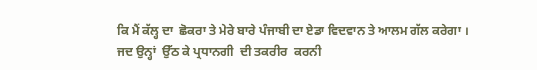ਕਿ ਮੈਂ ਕੱਲ੍ਹ ਦਾ  ਛੋਕਰਾ ਤੇ ਮੇਰੇ ਬਾਰੇ ਪੰਜਾਬੀ ਦਾ ਏਡਾ ਵਿਦਵਾਨ ਤੇ ਆਲਮ ਗੱਲ ਕਰੇਗਾ ।  ਜਦ ਉਨ੍ਹਾਂ  ਉੱਠ ਕੇ ਪ੍ਰਧਾਨਗੀ  ਦੀ ਤਕਰੀਰ  ਕਰਨੀ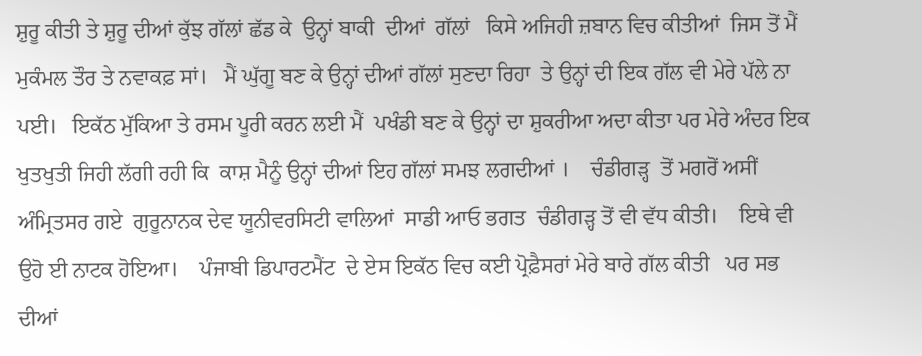ਸ਼ੁਰੂ ਕੀਤੀ ਤੇ ਸ਼ੁਰੂ ਦੀਆਂ ਕੁੱਝ ਗੱਲਾਂ ਛੱਡ ਕੇ  ਉਨ੍ਹਾਂ ਬਾਕੀ  ਦੀਆਂ  ਗੱਲਾਂ   ਕਿਸੇ ਅਜਿਹੀ ਜ਼ਬਾਨ ਵਿਚ ਕੀਤੀਆਂ  ਜਿਸ ਤੋਂ ਮੈਂ ਮੁਕੰਮਲ ਤੌਰ ਤੇ ਨਵਾਕਫ਼ ਸਾਂ।   ਮੈਂ ਘੁੱਗੂ ਬਣ ਕੇ ਉਨ੍ਹਾਂ ਦੀਆਂ ਗੱਲਾਂ ਸੁਣਦਾ ਰਿਹਾ  ਤੇ ਉਨ੍ਹਾਂ ਦੀ ਇਕ ਗੱਲ ਵੀ ਮੇਰੇ ਪੱਲੇ ਨਾ ਪਈ।   ਇਕੱਠ ਮੁੱਕਿਆ ਤੇ ਰਸਮ ਪੂਰੀ ਕਰਨ ਲਈ ਮੈਂ  ਪਖੰਡੀ ਬਣ ਕੇ ਉਨ੍ਹਾਂ ਦਾ ਸ਼ੁਕਰੀਆ ਅਦਾ ਕੀਤਾ ਪਰ ਮੇਰੇ ਅੰਦਰ ਇਕ ਖੁਤਖੁਤੀ ਜਿਹੀ ਲੱਗੀ ਰਹੀ ਕਿ  ਕਾਸ਼ ਮੈਨੂੰ ਉਨ੍ਹਾਂ ਦੀਆਂ ਇਹ ਗੱਲਾਂ ਸਮਝ ਲਗਦੀਆਂ ।    ਚੰਡੀਗੜ੍ਹ  ਤੋਂ ਮਗਰੋਂ ਅਸੀਂ ਅੰਮ੍ਰਿਤਸਰ ਗਏ  ਗੁਰੂਨਾਨਕ ਦੇਵ ਯੂਨੀਵਰਸਿਟੀ ਵਾਲਿਆਂ  ਸਾਡੀ ਆਓ ਭਗਤ  ਚੰਡੀਗੜ੍ਹ ਤੋਂ ਵੀ ਵੱਧ ਕੀਤੀ।    ਇਥੇ ਵੀ ਉਹੋ ਈ ਨਾਟਕ ਹੋਇਆ।    ਪੰਜਾਬੀ ਡਿਪਾਰਟਮੈਂਟ  ਦੇ ਏਸ ਇਕੱਠ ਵਿਚ ਕਈ ਪ੍ਰੋਫ਼ੈਸਰਾਂ ਮੇਰੇ ਬਾਰੇ ਗੱਲ ਕੀਤੀ   ਪਰ ਸਭ ਦੀਆਂ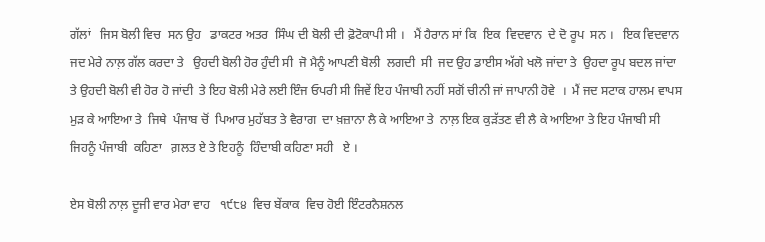ਗੱਲਾਂ   ਜਿਸ ਬੋਲੀ ਵਿਚ  ਸਨ ਉਹ   ਡਾਕਟਰ ਅਤਰ  ਸਿੰਘ ਦੀ ਬੋਲੀ ਦੀ ਫ਼ੋਟੋਕਾਪੀ ਸੀ ।   ਮੈਂ ਹੈਰਾਨ ਸਾਂ ਕਿ  ਇਕ  ਵਿਦਵਾਨ  ਦੇ ਦੋ ਰੂਪ  ਸਨ ।   ਇਕ ਵਿਦਵਾਨ ਜਦ ਮੇਰੇ ਨਾਲ਼ ਗੱਲ ਕਰਦਾ ਤੇ   ਉਹਦੀ ਬੋਲੀ ਹੋਰ ਹੁੰਦੀ ਸੀ  ਜੋ ਮੈਨੂੰ ਆਪਣੀ ਬੋਲੀ  ਲਗਦੀ  ਸੀ  ਜਦ ਉਹ ਡਾਈਸ ਅੱਗੇ ਖਲੋ ਜਾਂਦਾ ਤੇ  ਉਹਦਾ ਰੂਪ ਬਦਲ ਜਾਂਦਾ  ਤੇ ਉਹਦੀ ਬੋਲੀ ਵੀ ਹੋਰ ਹੋ ਜਾਂਦੀ  ਤੇ ਇਹ ਬੋਲੀ ਮੇਰੇ ਲਈ ਇੰਜ ਓਪਰੀ ਸੀ ਜਿਵੇਂ ਇਹ ਪੰਜਾਬੀ ਨਹੀਂ ਸਗੋਂ ਚੀਨੀ ਜਾਂ ਜਾਪਾਨੀ ਹੋਵੇ  ।  ਮੈਂ ਜਦ ਸਟਾਕ ਹਾਲਮ ਵਾਪਸ ਮੁੜ ਕੇ ਆਇਆ ਤੇ  ਜਿਥੇ  ਪੰਜਾਬ ਚੋਂ  ਪਿਆਰ ਮੁਹੱਬਤ ਤੇ ਵੈਰਾਗ  ਦਾ ਖ਼ਜ਼ਾਨਾ ਲੈ ਕੇ ਆਇਆ ਤੇ  ਨਾਲ਼ ਇਕ ਕੁੜੱਤਣ ਵੀ ਲੈ ਕੇ ਆਇਆ ਤੇ ਇਹ ਪੰਜਾਬੀ ਸੀ  ਜਿਹਨੂੰ ਪੰਜਾਬੀ  ਕਹਿਣਾ   ਗ਼ਲਤ ਏ ਤੇ ਇਹਨੂੰ  ਹਿੰਦਾਬੀ ਕਹਿਣਾ ਸਹੀ   ਏ ।

ਏਸ ਬੋਲੀ ਨਾਲ਼ ਦੂਜੀ ਵਾਰ ਮੇਰਾ ਵਾਹ   ੧੯੮੪  ਵਿਚ ਬੇਂਕਾਕ  ਵਿਚ ਹੋਈ ਇੰਟਰਨੈਸ਼ਨਲ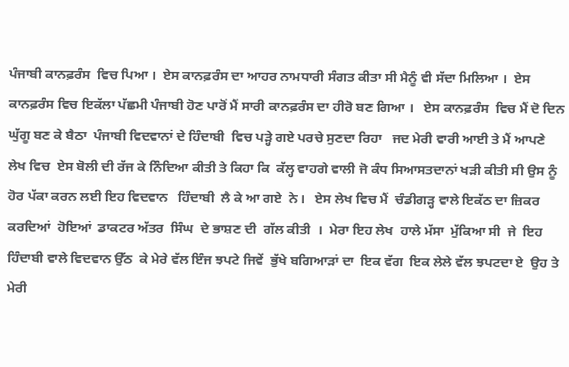ਪੰਜਾਬੀ ਕਾਨਫ਼ਰੰਸ  ਵਿਚ ਪਿਆ ।  ਏਸ ਕਾਨਫ਼ਰੰਸ ਦਾ ਆਹਰ ਨਾਮਧਾਰੀ ਸੰਗਤ ਕੀਤਾ ਸੀ ਮੈਨੂੰ ਵੀ ਸੱਦਾ ਮਿਲਿਆ ।  ਏਸ ਕਾਨਫ਼ਰੰਸ ਵਿਚ ਇਕੱਲਾ ਪੱਛਮੀ ਪੰਜਾਬੀ ਹੋਣ ਪਾਰੋਂ ਮੈਂ ਸਾਰੀ ਕਾਨਫ਼ਰੰਸ ਦਾ ਹੀਰੋ ਬਣ ਗਿਆ ।   ਏਸ ਕਾਨਫ਼ਰੰਸ  ਵਿਚ ਮੈਂ ਦੋ ਦਿਨ ਘੁੱਗੂ ਬਣ ਕੇ ਬੈਠਾ  ਪੰਜਾਬੀ ਵਿਦਵਾਨਾਂ ਦੇ ਹਿੰਦਾਬੀ  ਵਿਚ ਪੜ੍ਹੇ ਗਏ ਪਰਚੇ ਸੁਣਦਾ ਰਿਹਾ   ਜਦ ਮੇਰੀ ਵਾਰੀ ਆਈ ਤੇ ਮੈਂ ਆਪਣੇ ਲੇਖ ਵਿਚ  ਏਸ ਬੋਲੀ ਦੀ ਰੱਜ ਕੇ ਨਿੰਦਿਆ ਕੀਤੀ ਤੇ ਕਿਹਾ ਕਿ  ਕੱਲ੍ਹ ਵਾਹਗੇ ਵਾਲੀ ਜੋ ਕੰਧ ਸਿਆਸਤਦਾਨਾਂ ਖੜੀ ਕੀਤੀ ਸੀ ਉਸ ਨੂੰ ਹੋਰ ਪੱਕਾ ਕਰਨ ਲਈ ਇਹ ਵਿਦਵਾਨ   ਹਿੰਦਾਬੀ  ਲੈ ਕੇ ਆ ਗਏ  ਨੇ।   ਏਸ ਲੇਖ ਵਿਚ ਮੈਂ  ਚੰਡੀਗੜ੍ਹ ਵਾਲੇ ਇਕੱਠ ਦਾ ਜ਼ਿਕਰ ਕਰਦਿਆਂ  ਹੋਇਆਂ  ਡਾਕਟਰ ਅੱਤਰ  ਸਿੰਘ  ਦੇ ਭਾਸ਼ਣ ਦੀ  ਗੱਲ ਕੀਤੀ  ।  ਮੇਰਾ ਇਹ ਲੇਖ  ਹਾਲੇ ਮੱਸਾ  ਮੁੱਕਿਆ ਸੀ  ਜੇ  ਇਹ ਹਿੰਦਾਬੀ ਵਾਲੇ ਵਿਦਵਾਨ ਉੱਠ  ਕੇ ਮੇਰੇ ਵੱਲ ਇੰਜ ਝਪਟੇ ਜਿਵੇਂ  ਭੁੱਖੇ ਬਗਿਆੜਾਂ ਦਾ  ਇਕ ਵੱਗ  ਇਕ ਲੇਲੇ ਵੱਲ ਝਪਟਦਾ ਏ  ਉਹ ਤੇ ਮੇਰੀ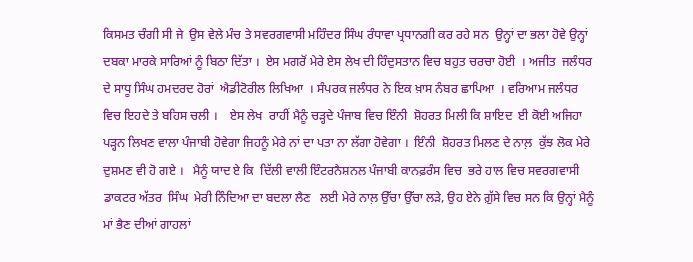ਕਿਸਮਤ ਚੰਗੀ ਸੀ ਜੇ  ਉਸ ਵੇਲੇ ਮੰਚ ਤੇ ਸਵਰਗਵਾਸੀ ਮਹਿੰਦਰ ਸਿੰਘ ਰੰਧਾਵਾ ਪ੍ਰਧਾਨਗੀ ਕਰ ਰਹੇ ਸਨ  ਉਨ੍ਹਾਂ ਦਾ ਭਲਾ ਹੋਵੇ ਉਨ੍ਹਾਂ ਦਬਕਾ ਮਾਰਕੇ ਸਾਰਿਆਂ ਨੂੰ ਬਿਠਾ ਦਿੱਤਾ ।  ਏਸ ਮਗਰੋਂ ਮੇਰੇ ਏਸ ਲੇਖ ਦੀ ਹਿੰਦੁਸਤਾਨ ਵਿਚ ਬਹੁਤ ਚਰਚਾ ਹੋਈ  । ਅਜੀਤ  ਜਲੰਧਰ ਦੇ ਸਾਧੂ ਸਿੰਘ ਹਮਦਰਦ ਹੋਰਾਂ  ਐਡੀਟੋਰੀਲ ਲਿਖਿਆ  । ਸੰਪਰਕ ਜਲੰਧਰ ਨੇ ਇਕ ਖ਼ਾਸ ਨੰਬਰ ਛਾਪਿਆ  । ਵਰਿਆਮ ਜਲੰਧਰ ਵਿਚ ਇਹਦੇ ਤੇ ਬਹਿਸ ਚਲੀ ।    ਏਸ ਲੇਖ  ਰਾਹੀਂ ਮੈਨੂੰ ਚੜ੍ਹਦੇ ਪੰਜਾਬ ਵਿਚ ਇੰਨੀ  ਸ਼ੋਹਰਤ ਮਿਲੀ ਕਿ ਸ਼ਾਇਦ  ਈ ਕੋਈ ਅਜਿਹਾ   ਪੜ੍ਹਨ ਲਿਖਣ ਵਾਲਾ ਪੰਜਾਬੀ ਹੋਵੇਗਾ ਜਿਹਨੂੰ ਮੇਰੇ ਨਾਂ ਦਾ ਪਤਾ ਨਾ ਲੱਗਾ ਹੋਵੇਗਾ ।  ਇੰਨੀ  ਸ਼ੋਹਰਤ ਮਿਲਣ ਦੇ ਨਾਲ਼  ਕੁੱਝ ਲੋਕ ਮੇਰੇ ਦੁਸ਼ਮਣ ਵੀ ਹੋ ਗਏ ।   ਮੈਨੂੰ ਯਾਦ ਏ ਕਿ  ਦਿੱਲੀ ਵਾਲੀ ਇੰਟਰਨੈਸ਼ਨਲ ਪੰਜਾਬੀ ਕਾਨਫ਼ਰੰਸ ਵਿਚ  ਭਰੇ ਹਾਲ ਵਿਚ ਸਵਰਗਵਾਸੀ ਡਾਕਟਰ ਅੱਤਰ  ਸਿੰਘ  ਮੇਰੀ ਨਿੰਦਿਆ ਦਾ ਬਦਲਾ ਲੈਣ   ਲਈ ਮੇਰੇ ਨਾਲ਼ ਉੱਚਾ ਉੱਚਾ ਲੜੇ, ਉਹ ਏਨੇ ਗ਼ੁੱਸੇ ਵਿਚ ਸਨ ਕਿ ਉਨ੍ਹਾਂ ਮੈਨੂੰ ਮਾਂ ਭੈਣ ਦੀਆਂ ਗਾਹਲਾਂ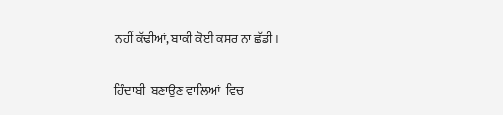ਨਹੀਂ ਕੱਢੀਆਂ, ਬਾਕੀ ਕੋਈ ਕਸਰ ਨਾ ਛੱਡੀ ।

ਹਿੰਦਾਬੀ  ਬਣਾਉਣ ਵਾਲਿਆਂ  ਵਿਚ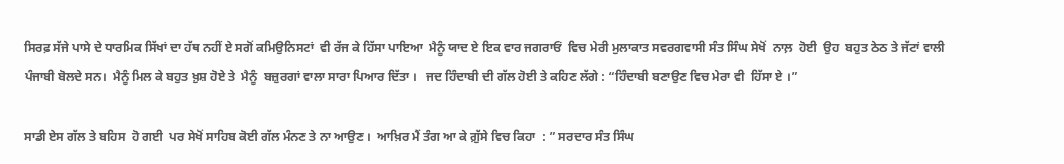ਸਿਰਫ਼ ਸੱਜੇ ਪਾਸੇ ਦੇ ਧਾਰਮਿਕ ਸਿੱਖਾਂ ਦਾ ਹੱਥ ਨਹੀਂ ਏ ਸਗੋਂ ਕਮਿਉਨਿਸਟਾਂ  ਵੀ ਰੱਜ ਕੇ ਹਿੱਸਾ ਪਾਇਆ  ਮੈਨੂੰ ਯਾਦ ਏ ਇਕ ਵਾਰ ਜਗਰਾਓਂ  ਵਿਚ ਮੇਰੀ ਮੁਲਾਕਾਤ ਸਵਰਗਵਾਸੀ ਸੰਤ ਸਿੰਘ ਸੇਖੋਂ  ਨਾਲ਼  ਹੋਈ  ਉਹ  ਬਹੁਤ ਠੇਠ ਤੇ ਜੱਟਾਂ ਵਾਲੀ ਪੰਜਾਬੀ ਬੋਲਦੇ ਸਨ।  ਮੈਨੂੰ ਮਿਲ ਕੇ ਬਹੁਤ ਖ਼ੁਸ਼ ਹੋਏ ਤੇ  ਮੈਨੂੰ  ਬਜ਼ੁਰਗਾਂ ਵਾਲਾ ਸਾਰਾ ਪਿਆਰ ਦਿੱਤਾ ।   ਜਦ ਹਿੰਦਾਬੀ ਦੀ ਗੱਲ ਹੋਈ ਤੇ ਕਹਿਣ ਲੱਗੇ : “ਹਿੰਦਾਬੀ ਬਣਾਉਣ ਵਿਚ ਮੇਰਾ ਵੀ  ਹਿੱਸਾ ਏ ।”

ਸਾਡੀ ਏਸ ਗੱਲ ਤੇ ਬਹਿਸ  ਹੋ ਗਈ  ਪਰ ਸੇਖੋਂ ਸਾਹਿਬ ਕੋਈ ਗੱਲ ਮੰਨਣ ਤੇ ਨਾ ਆਉਣ ।  ਆਖ਼ਿਰ ਮੈਂ ਤੰਗ ਆ ਕੇ ਗ਼ੁੱਸੇ ਵਿਚ ਕਿਹਾ  : ” ਸਰਦਾਰ ਸੰਤ ਸਿੰਘ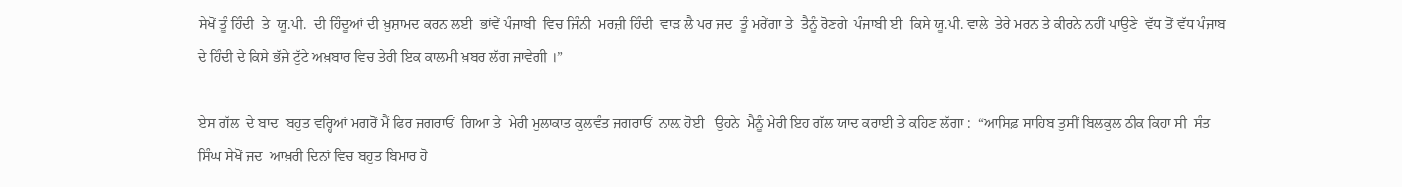ਸੇਖੋਂ ਤੂੰ ਹਿੰਦੀ  ਤੇ  ਯੂ.ਪੀ.  ਦੀ ਹਿੰਦੂਆਂ ਦੀ ਖ਼ੁਸ਼ਾਮਦ ਕਰਨ ਲਈ  ਭਾਂਵੇਂ ਪੰਜਾਬੀ  ਵਿਚ ਜਿੰਨੀ  ਮਰਜ਼ੀ ਹਿੰਦੀ  ਵਾੜ ਲੈ ਪਰ ਜਦ  ਤੂੰ ਮਰੇਂਗਾ ਤੇ  ਤੈਨੂੰ ਰੋਣਗੇ  ਪੰਜਾਬੀ ਈ  ਕਿਸੇ ਯੂ.ਪੀ. ਵਾਲੇ  ਤੇਰੇ ਮਰਨ ਤੇ ਕੀਰਨੇ ਨਹੀਂ ਪਾਉਣੇ  ਵੱਧ ਤੋਂ ਵੱਧ ਪੰਜਾਬ ਦੇ ਹਿੰਦੀ ਦੇ ਕਿਸੇ ਭੱਜੇ ਟੁੱਟੇ ਅਖ਼ਬਾਰ ਵਿਚ ਤੇਰੀ ਇਕ ਕਾਲਮੀ ਖ਼ਬਰ ਲੱਗ ਜਾਵੇਗੀ ।”

ਏਸ ਗੱਲ  ਦੇ ਬਾਦ  ਬਹੁਤ ਵਰ੍ਹਿਆਂ ਮਗਰੋਂ ਮੈਂ ਫਿਰ ਜਗਰਾਓਂ  ਗਿਆ ਤੇ  ਮੇਰੀ ਮੁਲਾਕਾਤ ਕੁਲਵੰਤ ਜਗਰਾਓਂ  ਨਾਲ਼ ਹੋਈ   ਉਹਨੇ  ਮੈਨੂੰ ਮੇਰੀ ਇਹ ਗੱਲ ਯਾਦ ਕਰਾਈ ਤੇ ਕਹਿਣ ਲੱਗਾ :  “ਆਸਿਫ਼ ਸਾਹਿਬ ਤੁਸੀਂ ਬਿਲਕੁਲ ਠੀਕ ਕਿਹਾ ਸੀ  ਸੰਤ ਸਿੰਘ ਸੇਖੋਂ ਜਦ  ਆਖ਼ਰੀ ਦਿਨਾਂ ਵਿਚ ਬਹੁਤ ਬਿਮਾਰ ਹੋ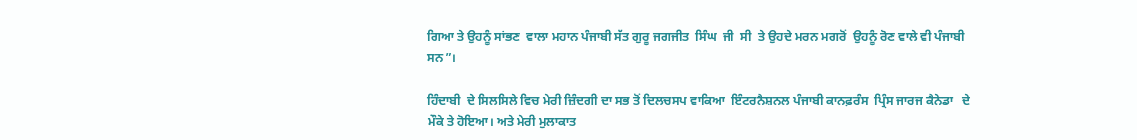ਗਿਆ ਤੇ ਉਹਨੂੰ ਸਾਂਭਣ  ਵਾਲਾ ਮਹਾਨ ਪੰਜਾਬੀ ਸੱਤ ਗੁਰੂ ਜਗਜੀਤ  ਸਿੰਘ  ਜੀ  ਸੀ  ਤੇ ਉਹਦੇ ਮਰਨ ਮਗਰੋਂ  ਉਹਨੂੰ ਰੋਣ ਵਾਲੇ ਵੀ ਪੰਜਾਬੀ ਸਨ”।

ਹਿੰਦਾਬੀ  ਦੇ ਸਿਲਸਿਲੇ ਵਿਚ ਮੇਰੀ ਜ਼ਿੰਦਗੀ ਦਾ ਸਭ ਤੋਂ ਦਿਲਚਸਪ ਵਾਕਿਆ  ਇੰਟਰਨੈਸ਼ਨਲ ਪੰਜਾਬੀ ਕਾਨਫ਼ਰੰਸ  ਪ੍ਰਿੰਸ ਜਾਰਜ ਕੈਨੇਡਾ   ਦੇ ਮੌਕੇ ਤੇ ਹੋਇਆ। ਅਤੇ ਮੇਰੀ ਮੁਲਾਕਾਤ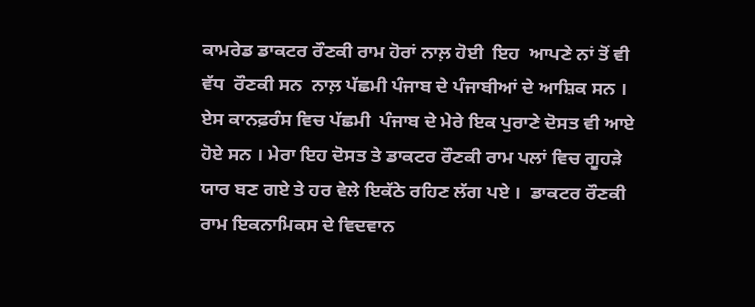ਕਾਮਰੇਡ ਡਾਕਟਰ ਰੌਣਕੀ ਰਾਮ ਹੋਰਾਂ ਨਾਲ਼ ਹੋਈ  ਇਹ  ਆਪਣੇ ਨਾਂ ਤੋਂ ਵੀ ਵੱਧ  ਰੌਣਕੀ ਸਨ  ਨਾਲ਼ ਪੱਛਮੀ ਪੰਜਾਬ ਦੇ ਪੰਜਾਬੀਆਂ ਦੇ ਆਸ਼ਿਕ ਸਨ ।  ਏਸ ਕਾਨਫ਼ਰੰਸ ਵਿਚ ਪੱਛਮੀ  ਪੰਜਾਬ ਦੇ ਮੇਰੇ ਇਕ ਪੁਰਾਣੇ ਦੋਸਤ ਵੀ ਆਏ ਹੋਏ ਸਨ । ਮੇਰਾ ਇਹ ਦੋਸਤ ਤੇ ਡਾਕਟਰ ਰੌਣਕੀ ਰਾਮ ਪਲਾਂ ਵਿਚ ਗੂਹੜੇ ਯਾਰ ਬਣ ਗਏ ਤੇ ਹਰ ਵੇਲੇ ਇਕੱਠੇ ਰਹਿਣ ਲੱਗ ਪਏ ।  ਡਾਕਟਰ ਰੌਣਕੀ ਰਾਮ ਇਕਨਾਮਿਕਸ ਦੇ ਵਿਦਵਾਨ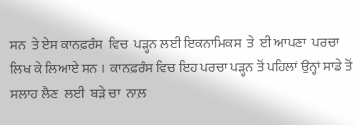ਸਨ  ਤੇ ਏਸ ਕਾਨਫ਼ਰੰਸ  ਵਿਚ  ਪੜ੍ਹਨ ਲਈ ਇਕਨਾਮਿਕਸ  ਤੇ  ਈ ਆਪਣਾ  ਪਰਚਾ ਲਿਖ ਕੇ ਲਿਆਏ ਸਨ ।  ਕਾਨਫ਼ਰੰਸ ਵਿਚ ਇਹ ਪਰਚਾ ਪੜ੍ਹਨ ਤੋਂ ਪਹਿਲਾਂ ਉਨ੍ਹਾਂ ਸਾਡੇ ਤੋਂ ਸਲਾਹ ਲੈਣ  ਲਈ  ਬੜੇ ਚਾ  ਨਾਲ਼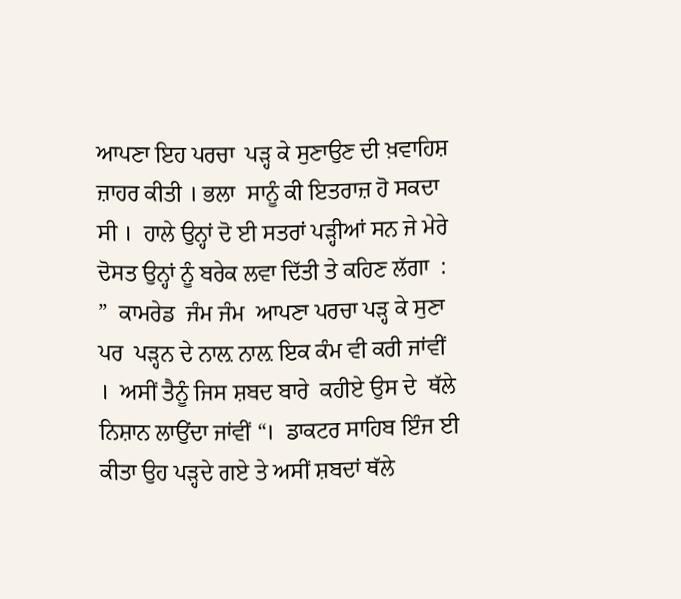ਆਪਣਾ ਇਹ ਪਰਚਾ  ਪੜ੍ਹ ਕੇ ਸੁਣਾਉਣ ਦੀ ਖ਼ਵਾਹਿਸ਼ ਜ਼ਾਹਰ ਕੀਤੀ । ਭਲਾ  ਸਾਨੂੰ ਕੀ ਇਤਰਾਜ਼ ਹੋ ਸਕਦਾ ਸੀ ।  ਹਾਲੇ ਉਨ੍ਹਾਂ ਦੋ ਈ ਸਤਰਾਂ ਪੜ੍ਹੀਆਂ ਸਨ ਜੇ ਮੇਰੇ ਦੋਸਤ ਉਨ੍ਹਾਂ ਨੂੰ ਬਰੇਕ ਲਵਾ ਦਿੱਤੀ ਤੇ ਕਹਿਣ ਲੱਗਾ  : ”  ਕਾਮਰੇਡ  ਜੰਮ ਜੰਮ  ਆਪਣਾ ਪਰਚਾ ਪੜ੍ਹ ਕੇ ਸੁਣਾ ਪਰ  ਪੜ੍ਹਨ ਦੇ ਨਾਲ਼ ਨਾਲ਼ ਇਕ ਕੰਮ ਵੀ ਕਰੀ ਜਾਂਵੀਂ  ।  ਅਸੀਂ ਤੈਨੂੰ ਜਿਸ ਸ਼ਬਦ ਬਾਰੇ  ਕਹੀਏ ਉਸ ਦੇ  ਥੱਲੇ ਨਿਸ਼ਾਨ ਲਾਉਂਦਾ ਜਾਂਵੀਂ “।  ਡਾਕਟਰ ਸਾਹਿਬ ਇੰਜ ਈ ਕੀਤਾ ਉਹ ਪੜ੍ਹਦੇ ਗਏ ਤੇ ਅਸੀਂ ਸ਼ਬਦਾਂ ਥੱਲੇ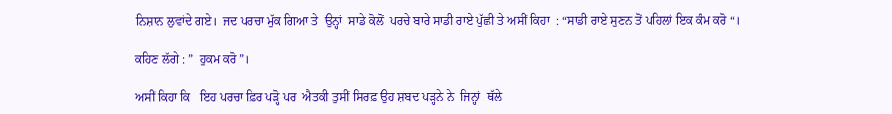ਨਿਸ਼ਾਨ ਲੁਵਾਂਦੇ ਗਏ।  ਜਦ ਪਰਚਾ ਮੁੱਕ ਗਿਆ ਤੇ  ਉਨ੍ਹਾਂ  ਸਾਡੇ ਕੋਲੋਂ  ਪਰਚੇ ਬਾਰੇ ਸਾਡੀ ਰਾਏ ਪੁੱਛੀ ਤੇ ਅਸੀਂ ਕਿਹਾ  : “ਸਾਡੀ ਰਾਏ ਸੁਣਨ ਤੋਂ ਪਹਿਲਾਂ ਇਕ ਕੰਮ ਕਰੋ “।

ਕਹਿਣ ਲੱਗੇ : ”  ਹੁਕਮ ਕਰੋ”।

ਅਸੀਂ ਕਿਹਾ ਕਿ   ਇਹ ਪਰਚਾ ਫ਼ਿਰ ਪੜ੍ਹੋ ਪਰ  ਐਤਕੀ ਤੁਸੀਂ ਸਿਰਫ਼ ਉਹ ਸ਼ਬਦ ਪੜ੍ਹਨੇ ਨੇ  ਜਿਨ੍ਹਾਂ  ਥੱਲੇ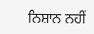ਨਿਸ਼ਾਨ ਨਹੀਂ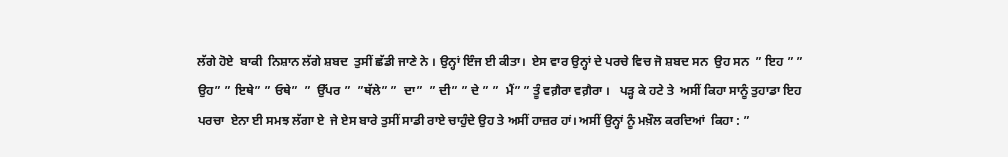ਲੱਗੇ ਹੋਏ  ਬਾਕੀ  ਨਿਸ਼ਾਨ ਲੱਗੇ ਸ਼ਬਦ  ਤੁਸੀਂ ਛੱਡੀ ਜਾਣੇ ਨੇ । ਉਨ੍ਹਾਂ ਇੰਜ ਈ ਕੀਤਾ।  ਏਸ ਵਾਰ ਉਨ੍ਹਾਂ ਦੇ ਪਰਚੇ ਵਿਚ ਜੋ ਸ਼ਬਦ ਸਨ  ਉਹ ਸਨ  ” ਇਹ ” ” ਉਹ” ” ਇਥੇ” ” ਓਥੇ”  ”  ਉੱਪਰ ”  ”ਥੱਲੇ” ”  ਦਾ”  ” ਦੀ” ” ਦੇ ” ”  ਮੈਂ” ” ਤੂੰ ਵਗ਼ੈਰਾ ਵਗ਼ੈਰਾ ।   ਪੜ੍ਹ ਕੇ ਹਟੇ ਤੇ  ਅਸੀਂ ਕਿਹਾ ਸਾਨੂੰ ਤੁਹਾਡਾ ਇਹ ਪਰਚਾ  ਏਨਾ ਈ ਸਮਝ ਲੱਗਾ ਏ  ਜੇ ਏਸ ਬਾਰੇ ਤੁਸੀਂ ਸਾਡੀ ਰਾਏ ਚਾਹੁੰਦੇ ਉਹ ਤੇ ਅਸੀਂ ਹਾਜ਼ਰ ਹਾਂ। ਅਸੀਂ ਉਨ੍ਹਾਂ ਨੂੰ ਮਖ਼ੌਲ ਕਰਦਿਆਂ  ਕਿਹਾ : ”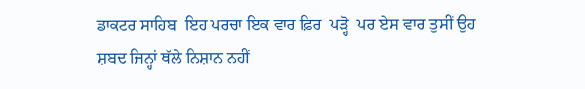ਡਾਕਟਰ ਸਾਹਿਬ  ਇਹ ਪਰਚਾ ਇਕ ਵਾਰ ਫ਼ਿਰ  ਪੜ੍ਹੋ  ਪਰ ਏਸ ਵਾਰ ਤੁਸੀਂ ਉਹ ਸ਼ਬਦ ਜਿਨ੍ਹਾਂ ਥੱਲੇ ਨਿਸ਼ਾਨ ਨਹੀਂ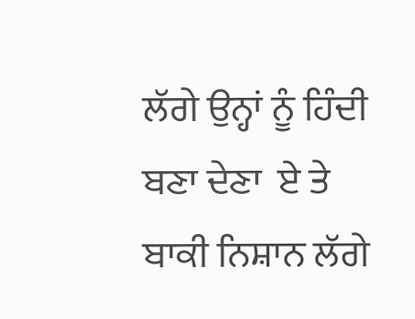ਲੱਗੇ ਉਨ੍ਹਾਂ ਨੂੰ ਹਿੰਦੀ ਬਣਾ ਦੇਣਾ  ਏ ਤੇ ਬਾਕੀ ਨਿਸ਼ਾਨ ਲੱਗੇ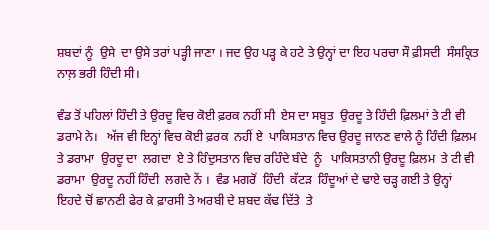ਸ਼ਬਦਾਂ ਨੂੰ  ਉਸੇ  ਦਾ ਉਸੇ ਤਰਾਂ ਪੜ੍ਹੀ ਜਾਣਾ । ਜਦ ਉਹ ਪੜ੍ਹ ਕੇ ਹਟੇ ਤੇ ਉਨ੍ਹਾਂ ਦਾ ਇਹ ਪਰਚਾ ਸੌ ਫ਼ੀਸਦੀ  ਸੰਸਕ੍ਰਿਤ ਨਾਲ਼ ਭਰੀ ਹਿੰਦੀ ਸੀ।

ਵੰਡ ਤੋਂ ਪਹਿਲਾਂ ਹਿੰਦੀ ਤੇ ਉਰਦੂ ਵਿਚ ਕੋਈ ਫ਼ਰਕ ਨਹੀਂ ਸੀ  ਏਸ ਦਾ ਸਬੂਤ  ਉਰਦੂ ਤੇ ਹਿੰਦੀ ਫ਼ਿਲਮਾਂ ਤੇ ਟੀ ਵੀ ਡਰਾਮੇ ਨੇ।   ਅੱਜ ਵੀ ਇਨ੍ਹਾਂ ਵਿਚ ਕੋਈ ਫ਼ਰਕ  ਨਹੀਂ ਏ  ਪਾਕਿਸਤਾਨ ਵਿਚ ਉਰਦੂ ਜਾਨਣ ਵਾਲੇ ਨੂੰ ਹਿੰਦੀ ਫ਼ਿਲਮ ਤੇ ਡਰਾਮਾ  ਉਰਦੂ ਦਾ  ਲਗਦਾ  ਏ ਤੇ ਹਿੰਦੁਸਤਾਨ ਵਿਚ ਰਹਿੰਦੇ ਬੰਦੇ  ਨੂੰ   ਪਾਕਿਸਤਾਨੀ ਉਰਦੂ ਫ਼ਿਲਮ  ਤੇ ਟੀ ਵੀ  ਡਰਾਮਾ  ਉਰਦੂ ਨਹੀਂ ਹਿੰਦੀ  ਲਗਦੇ ਨੇਂ ।  ਵੰਡ ਮਗਰੋਂ  ਹਿੰਦੀ  ਕੱਟੜ  ਹਿੰਦੂਆਂ ਦੇ ਢਾਏ ਚੜ੍ਹ ਗਈ ਤੇ ਉਨ੍ਹਾਂ ਇਹਦੇ ਚੋਂ ਛਾਨਣੀ ਫੇਰ ਕੇ ਫ਼ਾਰਸੀ ਤੇ ਅਰਬੀ ਦੇ ਸ਼ਬਦ ਕੱਢ ਦਿੱਤੇ  ਤੇ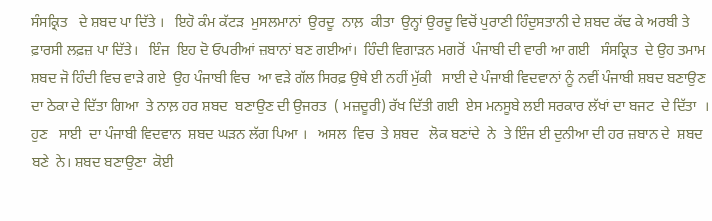ਸੰਸਕ੍ਰਿਤ   ਦੇ ਸ਼ਬਦ ਪਾ ਦਿੱਤੇ ।   ਇਹੋ ਕੰਮ ਕੱਟੜ  ਮੁਸਲਮਾਨਾਂ  ਉਰਦੂ  ਨਾਲ਼  ਕੀਤਾ  ਉਨ੍ਹਾਂ ਉਰਦੂ ਵਿਚੋਂ ਪੁਰਾਣੀ ਹਿੰਦੁਸਤਾਨੀ ਦੇ ਸ਼ਬਦ ਕੱਢ ਕੇ ਅਰਬੀ ਤੇ ਫ਼ਾਰਸੀ ਲਫ਼ਜ਼ ਪਾ ਦਿੱਤੇ।   ਇੰਜ  ਇਹ ਦੋ ਓਪਰੀਆਂ ਜ਼ਬਾਨਾਂ ਬਣ ਗਈਆਂ।  ਹਿੰਦੀ ਵਿਗਾੜਨ ਮਗਰੋਂ  ਪੰਜਾਬੀ ਦੀ ਵਾਰੀ ਆ ਗਈ   ਸੰਸਕ੍ਰਿਤ  ਦੇ ਉਹ ਤਮਾਮ ਸ਼ਬਦ ਜੋ ਹਿੰਦੀ ਵਿਚ ਵਾੜੇ ਗਏ  ਉਹ ਪੰਜਾਬੀ ਵਿਚ  ਆ ਵੜੇ ਗੱਲ ਸਿਰਫ਼ ਉਥੇ ਈ ਨਹੀਂ ਮੁੱਕੀ   ਸਾਈ ਦੇ ਪੰਜਾਬੀ ਵਿਦਵਾਨਾਂ ਨੂੰ ਨਵੀਂ ਪੰਜਾਬੀ ਸ਼ਬਦ ਬਣਾਉਣ ਦਾ ਠੇਕਾ ਦੇ ਦਿੱਤਾ ਗਿਆ  ਤੇ ਨਾਲ਼ ਹਰ ਸ਼ਬਦ  ਬਣਾਉਣ ਦੀ ਉਜਰਤ  ( ਮਜ਼ਦੂਰੀ) ਰੱਖ ਦਿੱਤੀ ਗਈ  ਏਸ ਮਨਸੂਬੇ ਲਈ ਸਰਕਾਰ ਲੱਖਾਂ ਦਾ ਬਜਟ  ਦੇ ਦਿੱਤਾ  । ਹੁਣ   ਸਾਈ  ਦਾ ਪੰਜਾਬੀ ਵਿਦਵਾਨ  ਸ਼ਬਦ ਘੜਨ ਲੱਗ ਪਿਆ ।   ਅਸਲ  ਵਿਚ  ਤੇ ਸ਼ਬਦ   ਲੋਕ ਬਣਾਂਦੇ  ਨੇ  ਤੇ ਇੰਜ ਈ ਦੁਨੀਆ ਦੀ ਹਰ ਜ਼ਬਾਨ ਦੇ  ਸ਼ਬਦ ਬਣੇ  ਨੇ। ਸ਼ਬਦ ਬਣਾਉਣਾ  ਕੋਈ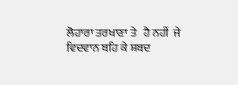ਲੋਹਾਰਾ ਤਰਖਾਣਾ ਤੇ   ਹੈ ਨਹੀਂ  ਜੇ ਵਿਦਵਾਨ ਬਹਿ ਕੇ ਸ਼ਬਦ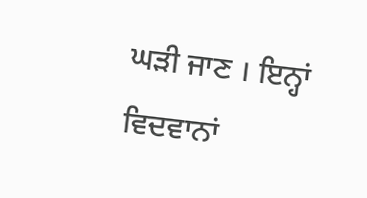ਘੜੀ ਜਾਣ । ਇਨ੍ਹਾਂ ਵਿਦਵਾਨਾਂ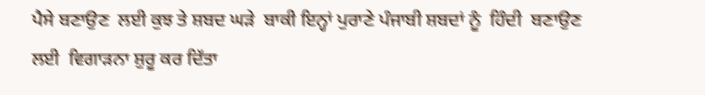ਪੈਸੇ ਬਣਾਉਣ  ਲਈ ਕੁਝ ਤੇ ਸ਼ਬਦ ਘੜੇ  ਬਾਕੀ ਇਨ੍ਹਾਂ ਪੁਰਾਣੇ ਪੰਜਾਬੀ ਸ਼ਬਦਾਂ ਨੂੰ  ਹਿੰਦੀ  ਬਣਾਉਣ ਲਈ  ਵਿਗਾੜਨਾ ਸ਼ੁਰੂ ਕਰ ਦਿੱਤਾ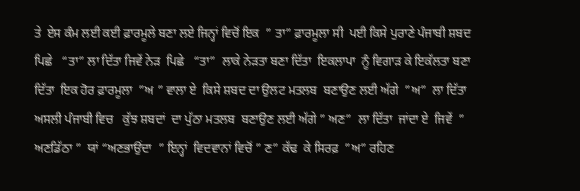ਤੇ  ਏਸ ਕੰਮ ਲਈ ਕਈ ਫ਼ਾਰਮੂਲੇ ਬਣਾ ਲਏ ਜਿਨ੍ਹਾਂ ਵਿਚੋਂ ਇਕ  ” ਤਾ” ਫ਼ਾਰਮੂਲਾ ਸੀ  ਪਈ ਕਿਸੇ ਪੁਰਾਣੇ ਪੰਜਾਬੀ ਸ਼ਬਦ ਪਿਛੇ   “ਤਾ” ਲਾ ਦਿੱਤਾ ਜਿਵੇਂ ਨੇੜ  ਪਿਛੇ   “ਤਾ”  ਲਾਕੇ ਨੇੜਤਾ ਬਣਾ ਦਿੱਤਾ  ਇਕਲਾਪਾ  ਨੂੰ ਵਿਗਾੜ ਕੇ ਇਕੱਲਤਾ ਬਣਾ ਦਿੱਤਾ  ਇਕ ਹੋਰ ਫ਼ਾਰਮੂਲਾ  ”ਅ ” ਵਾਲਾ ਏ  ਕਿਸੇ ਸ਼ਬਦ ਦਾ ਉਲਟ ਮਤਲਬ  ਬਣਾਉਣ ਲਈ ਅੱਗੇ  ”ਅ”  ਲਾ ਦਿੱਤਾ   ਅਸਲੀ ਪੰਜਾਬੀ ਵਿਚ   ਕੁੱਝ ਸ਼ਬਦਾਂ  ਦਾ ਪੁੱਠਾ ਮਤਲਬ  ਬਣਾਉਣ ਲਈ ਅੱਗੇ ” ਅਣ”  ਲਾ ਦਿੱਤਾ  ਜਾਂਦਾ ਏ  ਜਿਵੇਂ  ” ਅਣਡਿੱਠਾ ”  ਯਾਂ “ਅਣਭਾਉਂਦਾ  ” ਇਨ੍ਹਾਂ  ਵਿਦਵਾਨਾਂ ਵਿਚੋਂ ” ਣ” ਕੱਢ  ਕੇ ਸਿਰਫ਼  ”ਅ” ਰਹਿਣ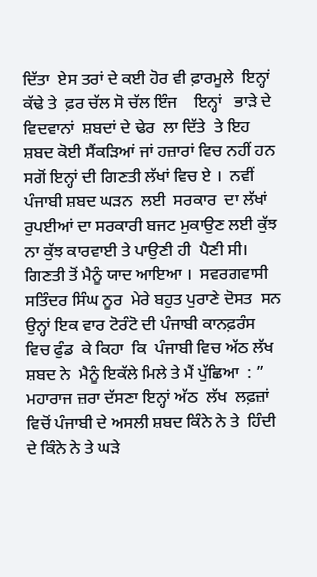ਦਿੱਤਾ  ਏਸ ਤਰਾਂ ਦੇ ਕਈ ਹੋਰ ਵੀ ਫ਼ਾਰਮੂਲੇ  ਇਨ੍ਹਾਂ ਕੱਢੇ ਤੇ  ਫ਼ਰ ਚੱਲ ਸੋ ਚੱਲ ਇੰਜ    ਇਨ੍ਹਾਂ   ਭਾੜੇ ਦੇ ਵਿਦਵਾਨਾਂ  ਸ਼ਬਦਾਂ ਦੇ ਢੇਰ  ਲਾ ਦਿੱਤੇ  ਤੇ ਇਹ ਸ਼ਬਦ ਕੋਈ ਸੈਂਕੜਿਆਂ ਜਾਂ ਹਜ਼ਾਰਾਂ ਵਿਚ ਨਹੀਂ ਹਨ ਸਗੋਂ ਇਨ੍ਹਾਂ ਦੀ ਗਿਣਤੀ ਲੱਖਾਂ ਵਿਚ ਏ ।  ਨਵੀਂ ਪੰਜਾਬੀ ਸ਼ਬਦ ਘੜਨ  ਲਈ  ਸਰਕਾਰ  ਦਾ ਲੱਖਾਂ ਰੁਪਈਆਂ ਦਾ ਸਰਕਾਰੀ ਬਜਟ ਮੁਕਾਉਣ ਲਈ ਕੁੱਝ ਨਾ ਕੁੱਝ ਕਾਰਵਾਈ ਤੇ ਪਾਉਣੀ ਹੀ  ਪੈਣੀ ਸੀ।   ਗਿਣਤੀ ਤੋਂ ਮੈਨੂੰ ਯਾਦ ਆਇਆ ।  ਸਵਰਗਵਾਸੀ ਸਤਿੰਦਰ ਸਿੰਘ ਨੂਰ  ਮੇਰੇ ਬਹੁਤ ਪੁਰਾਣੇ ਦੋਸਤ  ਸਨ ਉਨ੍ਹਾਂ ਇਕ ਵਾਰ ਟੋਰੰਟੋ ਦੀ ਪੰਜਾਬੀ ਕਾਨਫ਼ਰੰਸ ਵਿਚ ਫੁੰਡ  ਕੇ ਕਿਹਾ  ਕਿ  ਪੰਜਾਬੀ ਵਿਚ ਅੱਠ ਲੱਖ ਸ਼ਬਦ ਨੇ  ਮੈਨੂੰ ਇਕੱਲੇ ਮਿਲੇ ਤੇ ਮੈਂ ਪੁੱਛਿਆ  : ” ਮਹਾਰਾਜ ਜ਼ਰਾ ਦੱਸਣਾ ਇਨ੍ਹਾਂ ਅੱਠ  ਲੱਖ  ਲਫ਼ਜ਼ਾਂ ਵਿਚੋਂ ਪੰਜਾਬੀ ਦੇ ਅਸਲੀ ਸ਼ਬਦ ਕਿੰਨੇ ਨੇ ਤੇ  ਹਿੰਦੀ ਦੇ ਕਿੰਨੇ ਨੇ ਤੇ ਘੜੇ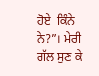ਹੋਏ  ਕਿੰਨੇ ਨੇ?”। ਮੇਰੀ ਗੱਲ ਸੁਣ ਕੇ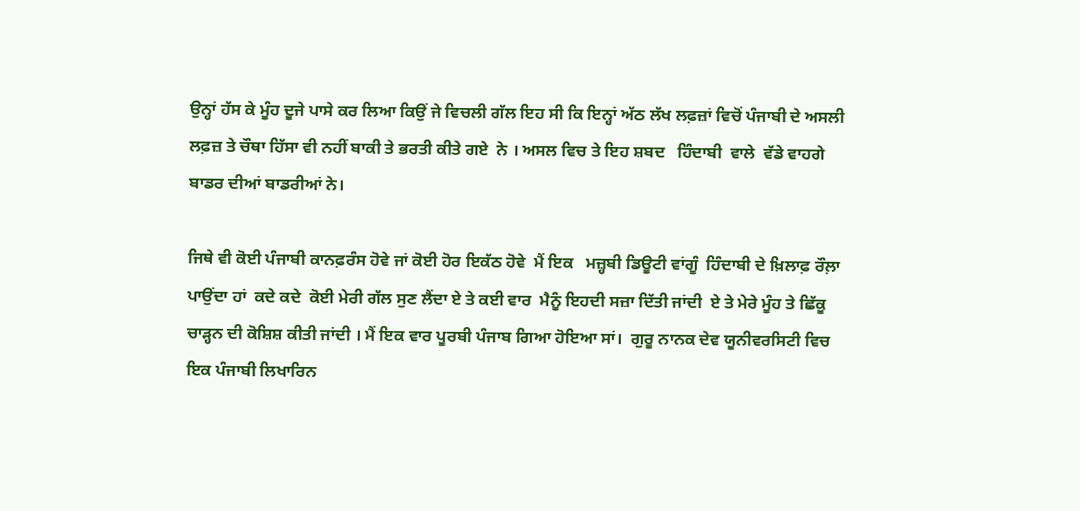ਉਨ੍ਹਾਂ ਹੱਸ ਕੇ ਮੂੰਹ ਦੂਜੇ ਪਾਸੇ ਕਰ ਲਿਆ ਕਿਉਂ ਜੇ ਵਿਚਲੀ ਗੱਲ ਇਹ ਸੀ ਕਿ ਇਨ੍ਹਾਂ ਅੱਠ ਲੱਖ ਲਫ਼ਜ਼ਾਂ ਵਿਚੋਂ ਪੰਜਾਬੀ ਦੇ ਅਸਲੀ ਲਫ਼ਜ਼ ਤੇ ਚੌਥਾ ਹਿੱਸਾ ਵੀ ਨਹੀਂ ਬਾਕੀ ਤੇ ਭਰਤੀ ਕੀਤੇ ਗਏ  ਨੇ । ਅਸਲ ਵਿਚ ਤੇ ਇਹ ਸ਼ਬਦ   ਹਿੰਦਾਬੀ  ਵਾਲੇ  ਵੱਡੇ ਵਾਹਗੇ ਬਾਡਰ ਦੀਆਂ ਬਾਡਰੀਆਂ ਨੇ।

ਜਿਥੇ ਵੀ ਕੋਈ ਪੰਜਾਬੀ ਕਾਨਫ਼ਰੰਸ ਹੋਵੇ ਜਾਂ ਕੋਈ ਹੋਰ ਇਕੱਠ ਹੋਵੇ  ਮੈਂ ਇਕ   ਮਜ਼੍ਹਬੀ ਡਿਊਟੀ ਵਾਂਗੂੰ  ਹਿੰਦਾਬੀ ਦੇ ਖ਼ਿਲਾਫ਼ ਰੌਲ਼ਾ ਪਾਉਂਦਾ ਹਾਂ  ਕਦੇ ਕਦੇ  ਕੋਈ ਮੇਰੀ ਗੱਲ ਸੁਣ ਲੈਂਦਾ ਏ ਤੇ ਕਈ ਵਾਰ  ਮੈਨੂੰ ਇਹਦੀ ਸਜ਼ਾ ਦਿੱਤੀ ਜਾਂਦੀ  ਏ ਤੇ ਮੇਰੇ ਮੂੰਹ ਤੇ ਛਿੱਕੂ  ਚਾੜ੍ਹਨ ਦੀ ਕੋਸ਼ਿਸ਼ ਕੀਤੀ ਜਾਂਦੀ । ਮੈਂ ਇਕ ਵਾਰ ਪੂਰਬੀ ਪੰਜਾਬ ਗਿਆ ਹੋਇਆ ਸਾਂ।  ਗੁਰੂ ਨਾਨਕ ਦੇਵ ਯੂਨੀਵਰਸਿਟੀ ਵਿਚ ਇਕ ਪੰਜਾਬੀ ਲਿਖਾਰਿਨ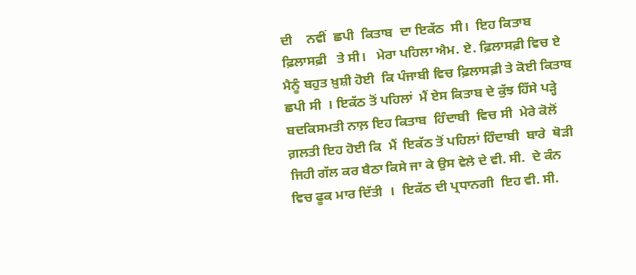ਦੀ    ਨਵੀਂ  ਛਪੀ  ਕਿਤਾਬ  ਦਾ ਇਕੱਠ  ਸੀ।  ਇਹ ਕਿਤਾਬ  ਫ਼ਿਲਾਸਫ਼ੀ   ਤੇ ਸੀ।   ਮੇਰਾ ਪਹਿਲਾ ਐਮ. ਏ. ਫ਼ਿਲਾਸਫ਼ੀ ਵਿਚ ਏ ਮੈਨੂੰ ਬਹੁਤ ਖ਼ੁਸ਼ੀ ਹੋਈ  ਕਿ ਪੰਜਾਬੀ ਵਿਚ ਫ਼ਿਲਾਸਫ਼ੀ ਤੇ ਕੋਈ ਕਿਤਾਬ ਛਪੀ ਸੀ  । ਇਕੱਠ ਤੋਂ ਪਹਿਲਾਂ  ਮੈਂ ਏਸ ਕਿਤਾਬ ਦੇ ਕੁੱਝ ਹਿੱਸੇ ਪੜ੍ਹੇ  ਬਦਕਿਸਮਤੀ ਨਾਲ਼ ਇਹ ਕਿਤਾਬ  ਹਿੰਦਾਬੀ  ਵਿਚ ਸੀ  ਮੇਰੇ ਕੋਲੋਂ ਗ਼ਲਤੀ ਇਹ ਹੋਈ ਕਿ  ਮੈਂ  ਇਕੱਠ ਤੋਂ ਪਹਿਲਾਂ ਹਿੰਦਾਬੀ  ਬਾਰੇ  ਥੋੜੀ ਜਿਹੀ ਗੱਲ ਕਰ ਬੈਠਾ ਕਿਸੇ ਜਾ ਕੇ ਉਸ ਵੇਲੇ ਦੇ ਵੀ. ਸੀ.  ਦੇ ਕੰਨ  ਵਿਚ ਫੂਕ ਮਾਰ ਦਿੱਤੀ  ।  ਇਕੱਠ ਦੀ ਪ੍ਰਧਾਨਗੀ  ਇਹ ਵੀ. ਸੀ.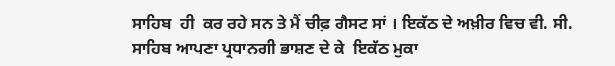ਸਾਹਿਬ  ਹੀ  ਕਰ ਰਹੇ ਸਨ ਤੇ ਮੈਂ ਚੀਫ਼ ਗੈਸਟ ਸਾਂ । ਇਕੱਠ ਦੇ ਅਖ਼ੀਰ ਵਿਚ ਵੀ. ਸੀ. ਸਾਹਿਬ ਆਪਣਾ ਪ੍ਰਧਾਨਗੀ ਭਾਸ਼ਣ ਦੇ ਕੇ  ਇਕੱਠ ਮੁਕਾ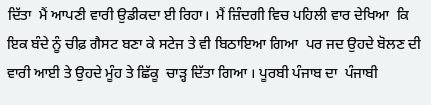ਦਿੱਤਾ  ਮੈਂ ਆਪਣੀ ਵਾਰੀ ਉਡੀਕਦਾ ਈ ਰਿਹਾ।  ਮੈਂ ਜ਼ਿੰਦਗੀ ਵਿਚ ਪਹਿਲੀ ਵਾਰ ਦੇਖਿਆ  ਕਿ ਇਕ ਬੰਦੇ ਨੂੰ ਚੀਫ਼ ਗੈਸਟ ਬਣਾ ਕੇ ਸਟੇਜ ਤੇ ਵੀ ਬਿਠਾਇਆ ਗਿਆ  ਪਰ ਜਦ ਉਹਦੇ ਬੋਲਣ ਦੀ ਵਾਰੀ ਆਈ ਤੇ ਉਹਦੇ ਮੂੰਹ ਤੇ ਛਿੱਕੂ  ਚਾੜ੍ਹ ਦਿੱਤਾ ਗਿਆ । ਪੂਰਬੀ ਪੰਜਾਬ ਦਾ  ਪੰਜਾਬੀ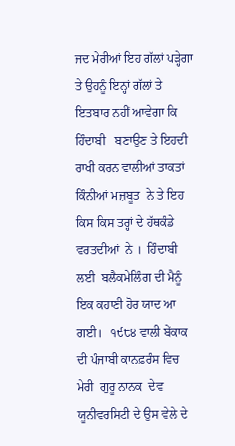ਜਦ ਮੇਰੀਆਂ ਇਹ ਗੱਲਾਂ ਪੜ੍ਹੇਗਾ  ਤੇ ਉਹਨੂੰ ਇਨ੍ਹਾਂ ਗੱਲਾਂ ਤੇ ਇਤਬਾਰ ਨਹੀਂ ਆਵੇਗਾ ਕਿ ਹਿੰਦਾਬੀ   ਬਣਾਉਣ ਤੇ ਇਹਦੀ ਰਾਖੀ ਕਰਨ ਵਾਲੀਆਂ ਤਾਕਤਾਂ ਕਿੰਨੀਆਂ ਮਜ਼ਬੂਤ  ਨੇ ਤੇ ਇਹ ਕਿਸ ਕਿਸ ਤਰ੍ਹਾਂ ਦੇ ਹੱਥਕੰਡੇ ਵਰਤਦੀਆਂ  ਨੇ ।  ਹਿੰਦਾਬੀ  ਲਈ  ਬਲੈਕਮੇਲਿੰਗ ਦੀ ਮੈਨੂੰ ਇਕ ਕਹਾਣੀ ਹੋਰ ਯਾਦ ਆ ਗਈ।   ੧੯੮੪ ਵਾਲੀ ਬੇਂਕਾਕ ਦੀ ਪੰਜਾਬੀ ਕਾਨਫ਼ਰੰਸ ਵਿਚ  ਮੇਰੀ  ਗੁਰੂ ਨਾਨਕ  ਦੇਵ ਯੂਨੀਵਰਸਿਟੀ ਦੇ ਉਸ ਵੇਲੇ ਦੇ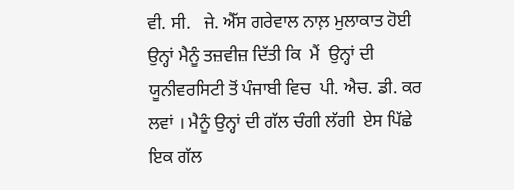ਵੀ. ਸੀ.   ਜੇ. ਐੱਸ ਗਰੇਵਾਲ ਨਾਲ਼ ਮੁਲਾਕਾਤ ਹੋਈ  ਉਨ੍ਹਾਂ ਮੈਨੂੰ ਤਜ਼ਵੀਜ਼ ਦਿੱਤੀ ਕਿ  ਮੈਂ  ਉਨ੍ਹਾਂ ਦੀ ਯੂਨੀਵਰਸਿਟੀ ਤੋਂ ਪੰਜਾਬੀ ਵਿਚ  ਪੀ. ਐਚ. ਡੀ. ਕਰ ਲਵਾਂ । ਮੈਨੂੰ ਉਨ੍ਹਾਂ ਦੀ ਗੱਲ ਚੰਗੀ ਲੱਗੀ  ਏਸ ਪਿੱਛੇ ਇਕ ਗੱਲ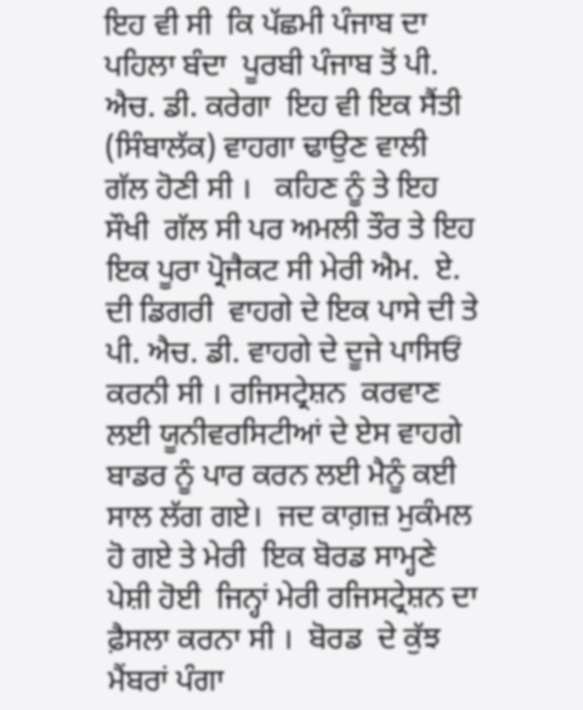ਇਹ ਵੀ ਸੀ  ਕਿ ਪੱਛਮੀ ਪੰਜਾਬ ਦਾ ਪਹਿਲਾ ਬੰਦਾ  ਪੂਰਬੀ ਪੰਜਾਬ ਤੋਂ ਪੀ. ਐਚ. ਡੀ. ਕਰੇਗਾ  ਇਹ ਵੀ ਇਕ ਸੈਂਤੀ (ਸਿੰਬਾਲੱਕ) ਵਾਹਗਾ ਢਾਉਣ ਵਾਲੀ ਗੱਲ ਹੋਣੀ ਸੀ ।   ਕਹਿਣ ਨੂੰ ਤੇ ਇਹ  ਸੌਖੀ  ਗੱਲ ਸੀ ਪਰ ਅਮਲੀ ਤੌਰ ਤੇ ਇਹ ਇਕ ਪੂਰਾ ਪ੍ਰੋਜੈਕਟ ਸੀ ਮੇਰੀ ਐਮ.  ਏ. ਦੀ ਡਿਗਰੀ  ਵਾਹਗੇ ਦੇ ਇਕ ਪਾਸੇ ਦੀ ਤੇ ਪੀ. ਐਚ. ਡੀ. ਵਾਹਗੇ ਦੇ ਦੂਜੇ ਪਾਸਿਓਂ ਕਰਨੀ ਸੀ । ਰਜਿਸਟ੍ਰੇਸ਼ਨ  ਕਰਵਾਣ ਲਈ ਯੂਨੀਵਰਸਿਟੀਆਂ ਦੇ ਏਸ ਵਾਹਗੇ ਬਾਡਰ ਨੂੰ ਪਾਰ ਕਰਨ ਲਈ ਮੈਨੂੰ ਕਈ ਸਾਲ ਲੱਗ ਗਏ।  ਜਦ ਕਾਗ਼ਜ਼ ਮੁਕੰਮਲ ਹੋ ਗਏ ਤੇ ਮੇਰੀ  ਇਕ ਬੋਰਡ ਸਾਮ੍ਹਣੇ ਪੇਸ਼ੀ ਹੋਈ  ਜਿਨ੍ਹਾਂ ਮੇਰੀ ਰਜਿਸਟ੍ਰੇਸ਼ਨ ਦਾ ਫ਼ੈਸਲਾ ਕਰਨਾ ਸੀ ।  ਬੋਰਡ  ਦੇ ਕੁੱਝ ਮੈਂਬਰਾਂ ਪੰਗਾ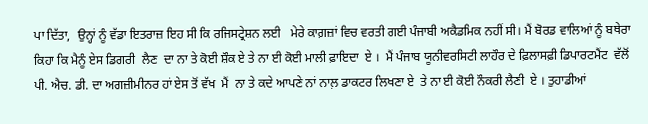ਪਾ ਦਿੱਤਾ,  ਉਨ੍ਹਾਂ ਨੂੰ ਵੱਡਾ ਇਤਰਾਜ਼ ਇਹ ਸੀ ਕਿ ਰਜਿਸਟ੍ਰੇਸ਼ਨ ਲਈ   ਮੇਰੇ ਕਾਗ਼ਜ਼ਾਂ ਵਿਚ ਵਰਤੀ ਗਈ ਪੰਜਾਬੀ ਅਕੈਡਮਿਕ ਨਹੀਂ ਸੀ। ਮੈਂ ਬੋਰਡ ਵਾਲਿਆਂ ਨੂੰ ਬਥੇਰਾ ਕਿਹਾ ਕਿ ਮੈਨੂੰ ਏਸ ਡਿਗਰੀ  ਲੈਣ  ਦਾ ਨਾ ਤੇ ਕੋਈ ਸ਼ੌਕ ਏ ਤੇ ਨਾ ਈ ਕੋਈ ਮਾਲੀ ਫ਼ਾਇਦਾ  ਏ ।  ਮੈਂ ਪੰਜਾਬ ਯੂਨੀਵਰਸਿਟੀ ਲਾਹੌਰ ਦੇ ਫ਼ਿਲਾਸਫ਼ੀ ਡਿਪਾਰਟਮੈਂਟ  ਵੱਲੋਂ ਪੀ. ਐਚ. ਡੀ. ਦਾ ਅਗਜ਼ੀਮੀਨਰ ਹਾਂ ਏਸ ਤੋਂ ਵੱਖ  ਮੈਂ  ਨਾ ਤੇ ਕਦੇ ਆਪਣੇ ਨਾਂ ਨਾਲ਼ ਡਾਕਟਰ ਲਿਖਣਾ ਏ  ਤੇ ਨਾ ਈ ਕੋਈ ਨੌਕਰੀ ਲੈਣੀ  ਏ । ਤੁਹਾਡੀਆਂ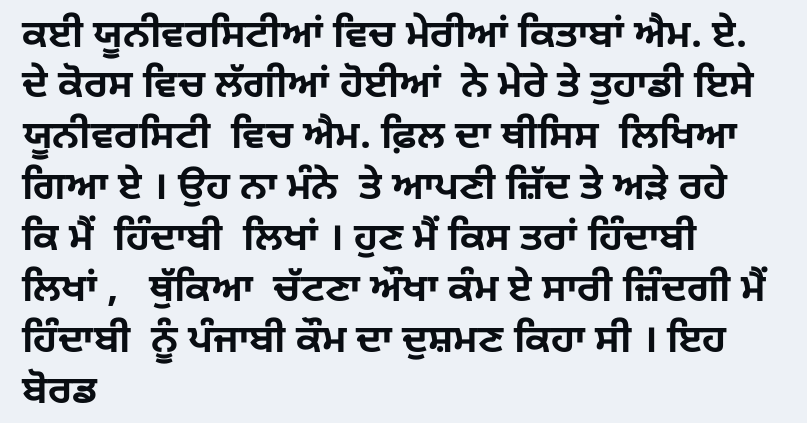ਕਈ ਯੂਨੀਵਰਸਿਟੀਆਂ ਵਿਚ ਮੇਰੀਆਂ ਕਿਤਾਬਾਂ ਐਮ. ਏ. ਦੇ ਕੋਰਸ ਵਿਚ ਲੱਗੀਆਂ ਹੋਈਆਂ  ਨੇ ਮੇਰੇ ਤੇ ਤੁਹਾਡੀ ਇਸੇ ਯੂਨੀਵਰਸਿਟੀ  ਵਿਚ ਐਮ. ਫ਼ਿਲ ਦਾ ਥੀਸਿਸ  ਲਿਖਿਆ ਗਿਆ ਏ । ਉਹ ਨਾ ਮੰਨੇ  ਤੇ ਆਪਣੀ ਜ਼ਿੱਦ ਤੇ ਅੜੇ ਰਹੇ ਕਿ ਮੈਂ  ਹਿੰਦਾਬੀ  ਲਿਖਾਂ । ਹੁਣ ਮੈਂ ਕਿਸ ਤਰਾਂ ਹਿੰਦਾਬੀ  ਲਿਖਾਂ ,   ਥੁੱਕਿਆ  ਚੱਟਣਾ ਔਖਾ ਕੰਮ ਏ ਸਾਰੀ ਜ਼ਿੰਦਗੀ ਮੈਂ ਹਿੰਦਾਬੀ  ਨੂੰ ਪੰਜਾਬੀ ਕੌਮ ਦਾ ਦੁਸ਼ਮਣ ਕਿਹਾ ਸੀ । ਇਹ ਬੋਰਡ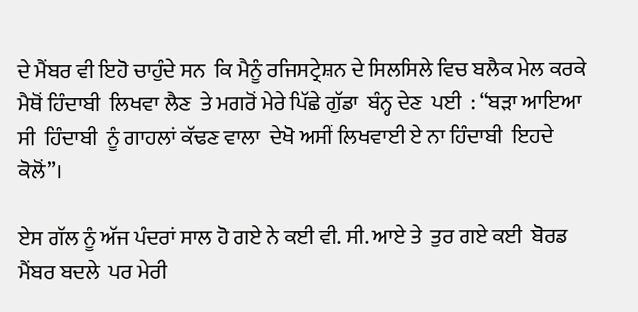ਦੇ ਮੈਂਬਰ ਵੀ ਇਹੋ ਚਾਹੁੰਦੇ ਸਨ  ਕਿ ਮੈਨੂੰ ਰਜਿਸਟ੍ਰੇਸ਼ਨ ਦੇ ਸਿਲਸਿਲੇ ਵਿਚ ਬਲੈਕ ਮੇਲ ਕਰਕੇ ਮੈਥੋਂ ਹਿੰਦਾਬੀ  ਲਿਖਵਾ ਲੈਣ  ਤੇ ਮਗਰੋਂ ਮੇਰੇ ਪਿੱਛੇ ਗੁੱਡਾ  ਬੰਨ੍ਹ ਦੇਣ  ਪਈ  : “ਬੜਾ ਆਇਆ ਸੀ  ਹਿੰਦਾਬੀ  ਨੂੰ ਗਾਹਲਾਂ ਕੱਢਣ ਵਾਲਾ  ਦੇਖੋ ਅਸੀਂ ਲਿਖਵਾਈ ਏ ਨਾ ਹਿੰਦਾਬੀ  ਇਹਦੇ ਕੋਲੋਂ”।

ਏਸ ਗੱਲ ਨੂੰ ਅੱਜ ਪੰਦਰਾਂ ਸਾਲ ਹੋ ਗਏ ਨੇ ਕਈ ਵੀ. ਸੀ. ਆਏ ਤੇ  ਤੁਰ ਗਏ ਕਈ  ਬੋਰਡ ਮੈਂਬਰ ਬਦਲੇ  ਪਰ ਮੇਰੀ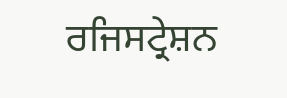ਰਜਿਸਟ੍ਰੇਸ਼ਨ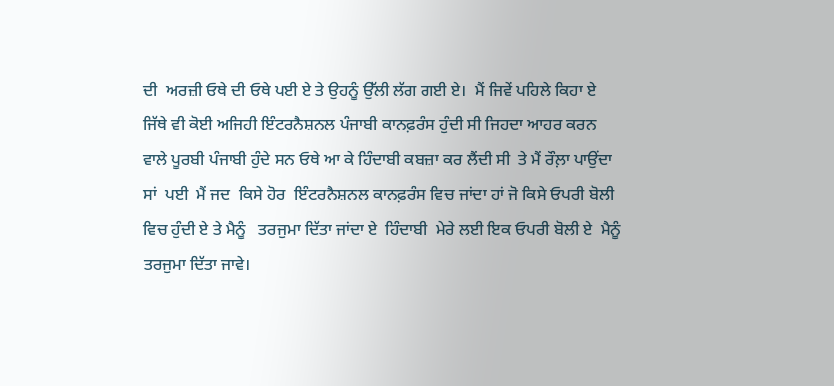ਦੀ  ਅਰਜ਼ੀ ਓਥੇ ਦੀ ਓਥੇ ਪਈ ਏ ਤੇ ਉਹਨੂੰ ਉੱਲੀ ਲੱਗ ਗਈ ਏ।  ਮੈਂ ਜਿਵੇਂ ਪਹਿਲੇ ਕਿਹਾ ਏ  ਜਿੱਥੇ ਵੀ ਕੋਈ ਅਜਿਹੀ ਇੰਟਰਨੈਸ਼ਨਲ ਪੰਜਾਬੀ ਕਾਨਫ਼ਰੰਸ ਹੁੰਦੀ ਸੀ ਜਿਹਦਾ ਆਹਰ ਕਰਨ ਵਾਲੇ ਪੂਰਬੀ ਪੰਜਾਬੀ ਹੁੰਦੇ ਸਨ ਓਥੇ ਆ ਕੇ ਹਿੰਦਾਬੀ ਕਬਜ਼ਾ ਕਰ ਲੈਂਦੀ ਸੀ  ਤੇ ਮੈਂ ਰੌਲ਼ਾ ਪਾਉਂਦਾ ਸਾਂ  ਪਈ  ਮੈਂ ਜਦ  ਕਿਸੇ ਹੋਰ  ਇੰਟਰਨੈਸ਼ਨਲ ਕਾਨਫ਼ਰੰਸ ਵਿਚ ਜਾਂਦਾ ਹਾਂ ਜੋ ਕਿਸੇ ਓਪਰੀ ਬੋਲੀ ਵਿਚ ਹੁੰਦੀ ਏ ਤੇ ਮੈਨੂੰ   ਤਰਜੁਮਾ ਦਿੱਤਾ ਜਾਂਦਾ ਏ  ਹਿੰਦਾਬੀ  ਮੇਰੇ ਲਈ ਇਕ ਓਪਰੀ ਬੋਲੀ ਏ  ਮੈਨੂੰ ਤਰਜੁਮਾ ਦਿੱਤਾ ਜਾਵੇ।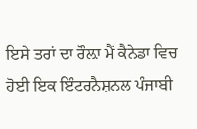ਇਸੇ ਤਰਾਂ ਦਾ ਰੌਲ਼ਾ ਮੈਂ ਕੈਨੇਡਾ ਵਿਚ ਹੋਈ ਇਕ ਇੰਟਰਨੈਸ਼ਨਲ ਪੰਜਾਬੀ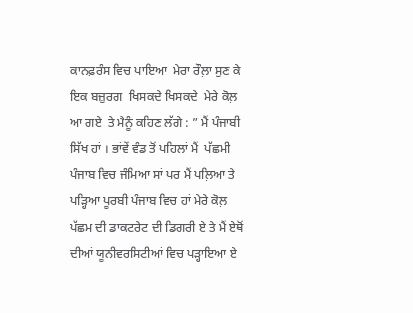ਕਾਨਫ਼ਰੰਸ ਵਿਚ ਪਾਇਆ  ਮੇਰਾ ਰੌਲ਼ਾ ਸੁਣ ਕੇ ਇਕ ਬਜ਼ੁਰਗ  ਖਿਸਕਦੇ ਖਿਸਕਦੇ  ਮੇਰੇ ਕੋਲ਼ ਆ ਗਏ  ਤੇ ਮੈਨੂੰ ਕਹਿਣ ਲੱਗੇ : ” ਮੈਂ ਪੰਜਾਬੀ ਸਿੱਖ ਹਾਂ । ਭਾਂਵੇਂ ਵੰਡ ਤੋਂ ਪਹਿਲਾਂ ਮੈਂ  ਪੱਛਮੀ   ਪੰਜਾਬ ਵਿਚ ਜੰਮਿਆ ਸਾਂ ਪਰ ਮੈਂ ਪਲ਼ਿਆ ਤੇ ਪੜ੍ਹਿਆ ਪੂਰਬੀ ਪੰਜਾਬ ਵਿਚ ਹਾਂ ਮੇਰੇ ਕੋਲ਼  ਪੱਛਮ ਦੀ ਡਾਕਟਰੇਟ ਦੀ ਡਿਗਰੀ ਏ ਤੇ ਮੈਂ ਏਥੋਂ  ਦੀਆਂ ਯੂਨੀਵਰਸਿਟੀਆਂ ਵਿਚ ਪੜ੍ਹਾਇਆ ਏ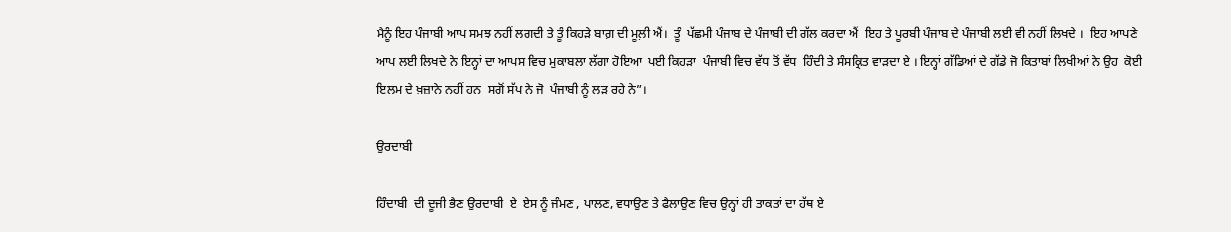ਮੈਨੂੰ ਇਹ ਪੰਜਾਬੀ ਆਪ ਸਮਝ ਨਹੀਂ ਲਗਦੀ ਤੇ ਤੂੰ ਕਿਹੜੇ ਬਾਗ਼ ਦੀ ਮੂਲ਼ੀ ਐਂ।  ਤੂੰ  ਪੱਛਮੀ ਪੰਜਾਬ ਦੇ ਪੰਜਾਬੀ ਦੀ ਗੱਲ ਕਰਦਾ ਐਂ  ਇਹ ਤੇ ਪੂਰਬੀ ਪੰਜਾਬ ਦੇ ਪੰਜਾਬੀ ਲਈ ਵੀ ਨਹੀਂ ਲਿਖਦੇ ।  ਇਹ ਆਪਣੇ ਆਪ ਲਈ ਲਿਖਦੇ ਨੇ ਇਨ੍ਹਾਂ ਦਾ ਆਪਸ ਵਿਚ ਮੁਕਾਬਲਾ ਲੱਗਾ ਹੋਇਆ  ਪਈ ਕਿਹੜਾ  ਪੰਜਾਬੀ ਵਿਚ ਵੱਧ ਤੋਂ ਵੱਧ  ਹਿੰਦੀ ਤੇ ਸੰਸਕ੍ਰਿਤ ਵਾੜਦਾ ਏ । ਇਨ੍ਹਾਂ ਗੱਡਿਆਂ ਦੇ ਗੱਡੇ ਜੋ ਕਿਤਾਬਾਂ ਲਿਖੀਆਂ ਨੇ ਉਹ  ਕੋਈ ਇਲਮ ਦੇ ਖ਼ਜ਼ਾਨੇ ਨਹੀਂ ਹਨ  ਸਗੋਂ ਸੱਪ ਨੇ ਜੋ  ਪੰਜਾਬੀ ਨੂੰ ਲੜ ਰਹੇ ਨੇ”।

ਉਰਦਾਬੀ

ਹਿੰਦਾਬੀ  ਦੀ ਦੂਜੀ ਭੈਣ ਉਰਦਾਬੀ  ਏ  ਏਸ ਨੂੰ ਜੰਮਣ , ਪਾਲਣ, ਵਧਾਉਣ ਤੇ ਫੈਲਾਉਣ ਵਿਚ ਉਨ੍ਹਾਂ ਹੀ ਤਾਕਤਾਂ ਦਾ ਹੱਥ ਏ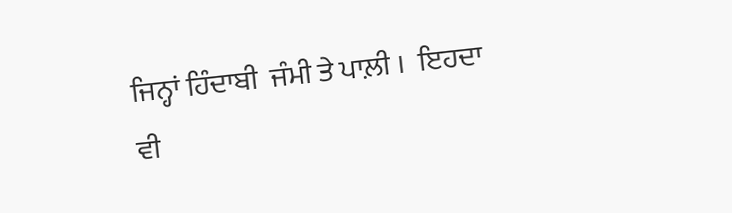ਜਿਨ੍ਹਾਂ ਹਿੰਦਾਬੀ  ਜੰਮੀ ਤੇ ਪਾਲ਼ੀ ।  ਇਹਦਾ ਵੀ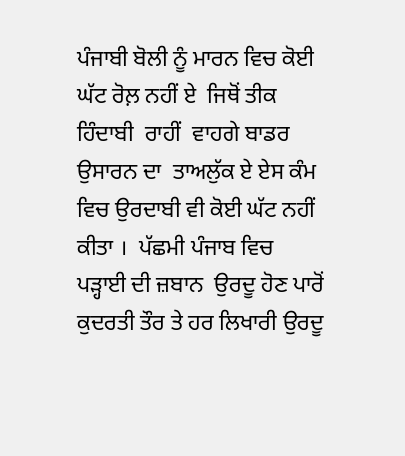ਪੰਜਾਬੀ ਬੋਲੀ ਨੂੰ ਮਾਰਨ ਵਿਚ ਕੋਈ ਘੱਟ ਰੋਲ਼ ਨਹੀਂ ਏ  ਜਿਥੋਂ ਤੀਕ ਹਿੰਦਾਬੀ  ਰਾਹੀਂ  ਵਾਹਗੇ ਬਾਡਰ  ਉਸਾਰਨ ਦਾ  ਤਾਅਲੁੱਕ ਏ ਏਸ ਕੰਮ ਵਿਚ ਉਰਦਾਬੀ ਵੀ ਕੋਈ ਘੱਟ ਨਹੀਂ ਕੀਤਾ ।  ਪੱਛਮੀ ਪੰਜਾਬ ਵਿਚ  ਪੜ੍ਹਾਈ ਦੀ ਜ਼ਬਾਨ  ਉਰਦੂ ਹੋਣ ਪਾਰੋਂ  ਕੁਦਰਤੀ ਤੌਰ ਤੇ ਹਰ ਲਿਖਾਰੀ ਉਰਦੂ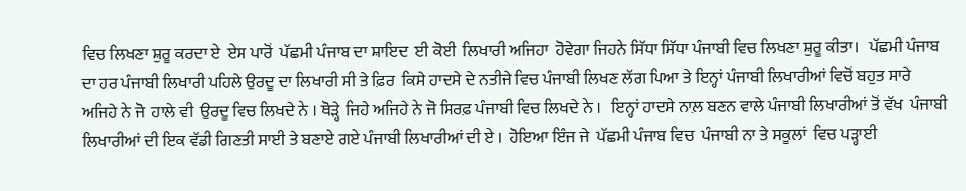ਵਿਚ ਲਿਖਣਾ ਸ਼ੁਰੂ ਕਰਦਾ ਏ  ਏਸ ਪਾਰੋਂ  ਪੱਛਮੀ ਪੰਜਾਬ ਦਾ ਸ਼ਾਇਦ  ਈ ਕੋਈ  ਲਿਖਾਰੀ ਅਜਿਹਾ  ਹੋਵੇਗਾ ਜਿਹਨੇ ਸਿੱਧਾ ਸਿੱਧਾ ਪੰਜਾਬੀ ਵਿਚ ਲਿਖਣਾ ਸ਼ੁਰੂ ਕੀਤਾ।   ਪੱਛਮੀ ਪੰਜਾਬ ਦਾ ਹਰ ਪੰਜਾਬੀ ਲਿਖਾਰੀ ਪਹਿਲੇ ਉਰਦੂ ਦਾ ਲਿਖਾਰੀ ਸੀ ਤੇ ਫ਼ਿਰ  ਕਿਸੇ ਹਾਦਸੇ ਦੇ ਨਤੀਜੇ ਵਿਚ ਪੰਜਾਬੀ ਲਿਖਣ ਲੱਗ ਪਿਆ ਤੇ ਇਨ੍ਹਾਂ ਪੰਜਾਬੀ ਲਿਖਾਰੀਆਂ ਵਿਚੋਂ ਬਹੁਤ ਸਾਰੇ  ਅਜਿਹੇ ਨੇ ਜੋ  ਹਾਲੇ ਵੀ  ਉਰਦੂ ਵਿਚ ਲਿਖਦੇ ਨੇ । ਥੋੜ੍ਹੇ  ਜਿਹੇ ਅਜਿਹੇ ਨੇ ਜੋ ਸਿਰਫ਼ ਪੰਜਾਬੀ ਵਿਚ ਲਿਖਦੇ ਨੇ ।   ਇਨ੍ਹਾਂ ਹਾਦਸੇ ਨਾਲ਼ ਬਣਨ ਵਾਲੇ ਪੰਜਾਬੀ ਲਿਖਾਰੀਆਂ ਤੋਂ ਵੱਖ  ਪੰਜਾਬੀ ਲਿਖਾਰੀਆਂ ਦੀ ਇਕ ਵੱਡੀ ਗਿਣਤੀ ਸਾਈ ਤੇ ਬਣਾਏ ਗਏ ਪੰਜਾਬੀ ਲਿਖਾਰੀਆਂ ਦੀ ਏ ।  ਹੋਇਆ ਇੰਜ ਜੇ  ਪੱਛਮੀ ਪੰਜਾਬ ਵਿਚ  ਪੰਜਾਬੀ ਨਾ ਤੇ ਸਕੂਲਾਂ  ਵਿਚ ਪੜ੍ਹਾਈ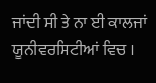ਜਾਂਦੀ ਸੀ ਤੇ ਨਾ ਈ ਕਾਲਜਾਂ ਯੂਨੀਵਰਸਿਟੀਆਂ ਵਿਚ ।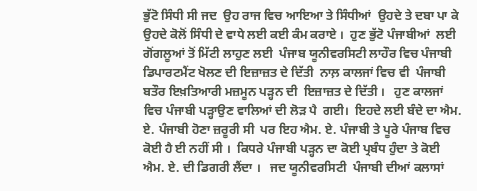ਭੁੱਟੋ ਸਿੰਧੀ ਸੀ ਜਦ  ਉਹ ਰਾਜ ਵਿਚ ਆਇਆ ਤੇ ਸਿੰਧੀਆਂ  ਉਹਦੇ ਤੇ ਦਬਾ ਪਾ ਕੇ  ਉਹਦੇ ਕੋਲੋਂ ਸਿੰਧੀ ਦੇ ਵਾਧੇ ਲਈ ਕਈ ਕੰਮ ਕਰਾਏ ।  ਹੁਣ ਭੁੱਟੋ ਪੰਜਾਬੀਆਂ  ਲਈ  ਗੋਂਗਲੂਆਂ ਤੋਂ ਮਿੱਟੀ ਲਾਹੁਣ ਲਈ  ਪੰਜਾਬ ਯੂਨੀਵਰਸਿਟੀ ਲਾਹੌਰ ਵਿਚ ਪੰਜਾਬੀ ਡਿਪਾਰਟਮੈਂਟ ਖੋਲਣ ਦੀ ਇਜ਼ਾਜ਼ਤ ਦੇ ਦਿੱਤੀ  ਨਾਲ਼ ਕਾਲਜਾਂ ਵਿਚ ਵੀ  ਪੰਜਾਬੀ ਬਤੌਰ ਇਖ਼ਤਿਆਰੀ ਮਜ਼ਮੂਨ ਪੜ੍ਹਨ ਦੀ  ਇਜ਼ਾਜ਼ਤ ਦੇ ਦਿੱਤੀ ।   ਹੁਣ ਕਾਲਜਾਂ ਵਿਚ ਪੰਜਾਬੀ ਪੜ੍ਹਾਉਣ ਵਾਲਿਆਂ ਦੀ ਲੋੜ ਪੈ  ਗਈ।  ਇਹਦੇ ਲਈ ਬੰਦੇ ਦਾ ਐਮ. ਏ. ਪੰਜਾਬੀ ਹੋਣਾ ਜ਼ਰੂਰੀ ਸੀ  ਪਰ ਇਹ ਐਮ. ਏ. ਪੰਜਾਬੀ ਤੇ ਪੂਰੇ ਪੰਜਾਬ ਵਿਚ ਕੋਈ ਹੈ ਈ ਨਹੀਂ ਸੀ ।  ਕਿਧਰੇ ਪੰਜਾਬੀ ਪੜ੍ਹਨ ਦਾ ਕੋਈ ਪ੍ਰਬੰਧ ਹੁੰਦਾ ਤੇ ਕੋਈ ਐਮ. ਏ. ਦੀ ਡਿਗਰੀ ਲੈਂਦਾ ।   ਜਦ ਯੂਨੀਵਰਸਿਟੀ  ਪੰਜਾਬੀ ਦੀਆਂ ਕਲਾਸਾਂ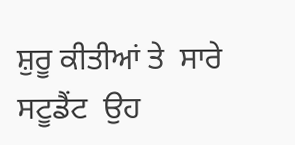ਸ਼ੁਰੂ ਕੀਤੀਆਂ ਤੇ  ਸਾਰੇ ਸਟੂਡੈਂਟ  ਉਹ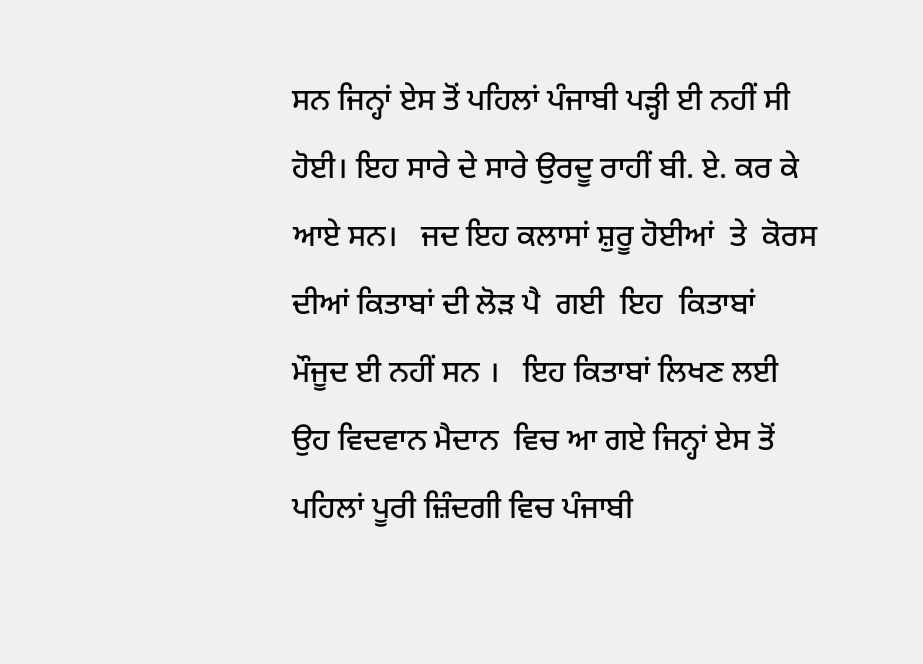ਸਨ ਜਿਨ੍ਹਾਂ ਏਸ ਤੋਂ ਪਹਿਲਾਂ ਪੰਜਾਬੀ ਪੜ੍ਹੀ ਈ ਨਹੀਂ ਸੀ ਹੋਈ। ਇਹ ਸਾਰੇ ਦੇ ਸਾਰੇ ਉਰਦੂ ਰਾਹੀਂ ਬੀ. ਏ. ਕਰ ਕੇ ਆਏ ਸਨ।   ਜਦ ਇਹ ਕਲਾਸਾਂ ਸ਼ੁਰੂ ਹੋਈਆਂ  ਤੇ  ਕੋਰਸ ਦੀਆਂ ਕਿਤਾਬਾਂ ਦੀ ਲੋੜ ਪੈ  ਗਈ  ਇਹ  ਕਿਤਾਬਾਂ ਮੌਜੂਦ ਈ ਨਹੀਂ ਸਨ ।   ਇਹ ਕਿਤਾਬਾਂ ਲਿਖਣ ਲਈ ਉਹ ਵਿਦਵਾਨ ਮੈਦਾਨ  ਵਿਚ ਆ ਗਏ ਜਿਨ੍ਹਾਂ ਏਸ ਤੋਂ ਪਹਿਲਾਂ ਪੂਰੀ ਜ਼ਿੰਦਗੀ ਵਿਚ ਪੰਜਾਬੀ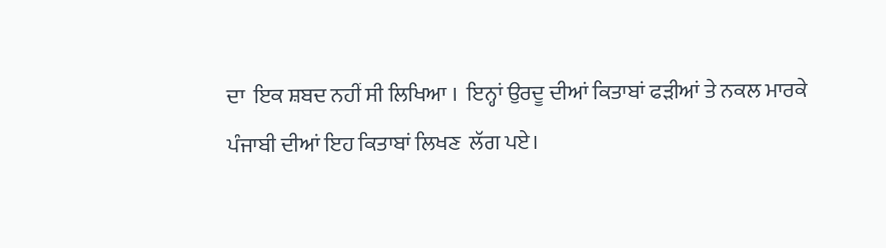ਦਾ  ਇਕ ਸ਼ਬਦ ਨਹੀਂ ਸੀ ਲਿਖਿਆ ।  ਇਨ੍ਹਾਂ ਉਰਦੂ ਦੀਆਂ ਕਿਤਾਬਾਂ ਫੜੀਆਂ ਤੇ ਨਕਲ ਮਾਰਕੇ  ਪੰਜਾਬੀ ਦੀਆਂ ਇਹ ਕਿਤਾਬਾਂ ਲਿਖਣ  ਲੱਗ ਪਏ।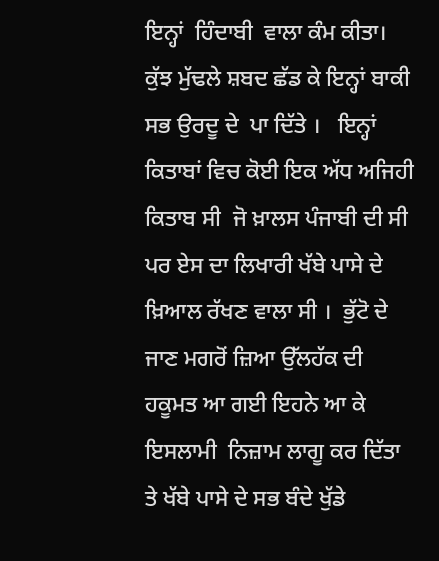ਇਨ੍ਹਾਂ  ਹਿੰਦਾਬੀ  ਵਾਲਾ ਕੰਮ ਕੀਤਾ।   ਕੁੱਝ ਮੁੱਢਲੇ ਸ਼ਬਦ ਛੱਡ ਕੇ ਇਨ੍ਹਾਂ ਬਾਕੀ  ਸਭ ਉਰਦੂ ਦੇ  ਪਾ ਦਿੱਤੇ ।   ਇਨ੍ਹਾਂ ਕਿਤਾਬਾਂ ਵਿਚ ਕੋਈ ਇਕ ਅੱਧ ਅਜਿਹੀ ਕਿਤਾਬ ਸੀ  ਜੋ ਖ਼ਾਲਸ ਪੰਜਾਬੀ ਦੀ ਸੀ  ਪਰ ਏਸ ਦਾ ਲਿਖਾਰੀ ਖੱਬੇ ਪਾਸੇ ਦੇ ਖ਼ਿਆਲ ਰੱਖਣ ਵਾਲਾ ਸੀ ।  ਭੁੱਟੋ ਦੇ ਜਾਣ ਮਗਰੋਂ ਜ਼ਿਆ ਉੱਲਹੱਕ ਦੀ ਹਕੂਮਤ ਆ ਗਈ ਇਹਨੇ ਆ ਕੇ ਇਸਲਾਮੀ  ਨਿਜ਼ਾਮ ਲਾਗੂ ਕਰ ਦਿੱਤਾ ਤੇ ਖੱਬੇ ਪਾਸੇ ਦੇ ਸਭ ਬੰਦੇ ਖੁੱਡੇ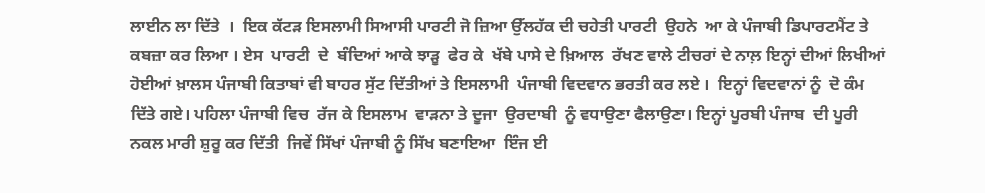ਲਾਈਨ ਲਾ ਦਿੱਤੇ  ।  ਇਕ ਕੱਟੜ ਇਸਲਾਮੀ ਸਿਆਸੀ ਪਾਰਟੀ ਜੋ ਜ਼ਿਆ ਉੱਲਹੱਕ ਦੀ ਚਹੇਤੀ ਪਾਰਟੀ  ਉਹਨੇ  ਆ ਕੇ ਪੰਜਾਬੀ ਡਿਪਾਰਟਮੈਂਟ ਤੇ ਕਬਜ਼ਾ ਕਰ ਲਿਆ । ਏਸ  ਪਾਰਟੀ  ਦੇ  ਬੰਦਿਆਂ ਆਕੇ ਝਾੜੂ  ਫੇਰ ਕੇ  ਖੱਬੇ ਪਾਸੇ ਦੇ ਖ਼ਿਆਲ  ਰੱਖਣ ਵਾਲੇ ਟੀਚਰਾਂ ਦੇ ਨਾਲ਼ ਇਨ੍ਹਾਂ ਦੀਆਂ ਲਿਖੀਆਂ ਹੋਈਆਂ ਖ਼ਾਲਸ ਪੰਜਾਬੀ ਕਿਤਾਬਾਂ ਵੀ ਬਾਹਰ ਸੁੱਟ ਦਿੱਤੀਆਂ ਤੇ ਇਸਲਾਮੀ  ਪੰਜਾਬੀ ਵਿਦਵਾਨ ਭਰਤੀ ਕਰ ਲਏ ।  ਇਨ੍ਹਾਂ ਵਿਦਵਾਨਾਂ ਨੂੰ  ਦੋ ਕੰਮ ਦਿੱਤੇ ਗਏ। ਪਹਿਲਾ ਪੰਜਾਬੀ ਵਿਚ  ਰੱਜ ਕੇ ਇਸਲਾਮ  ਵਾੜਨਾ ਤੇ ਦੂਜਾ  ਉਰਦਾਬੀ  ਨੂੰ ਵਧਾਉਣਾ ਫੈਲਾਉਣਾ। ਇਨ੍ਹਾਂ ਪੂਰਬੀ ਪੰਜਾਬ  ਦੀ ਪੂਰੀ ਨਕਲ ਮਾਰੀ ਸ਼ੁਰੂ ਕਰ ਦਿੱਤੀ  ਜਿਵੇਂ ਸਿੱਖਾਂ ਪੰਜਾਬੀ ਨੂੰ ਸਿੱਖ ਬਣਾਇਆ  ਇੰਜ ਈ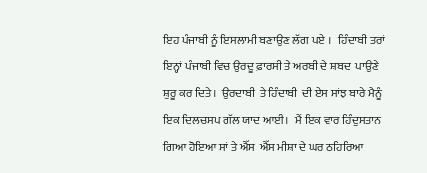ਇਹ ਪੰਜਾਬੀ ਨੂੰ ਇਸਲਾਮੀ ਬਣਾਉਣ ਲੱਗ ਪਏ ।   ਹਿੰਦਾਬੀ ਤਰਾਂ ਇਨ੍ਹਾਂ ਪੰਜਾਬੀ ਵਿਚ ਉਰਦੂ ਫ਼ਾਰਸੀ ਤੇ ਅਰਬੀ ਦੇ ਸ਼ਬਦ  ਪਾਉਣੇ ਸ਼ੁਰੂ ਕਰ ਦਿਤੇ ।  ਉਰਦਾਬੀ  ਤੇ ਹਿੰਦਾਬੀ  ਦੀ ਏਸ ਸਾਂਝ ਬਾਰੇ ਮੈਨੂੰ ਇਕ ਦਿਲਚਸਪ ਗੱਲ ਯਾਦ ਆਈ।   ਮੈਂ ਇਕ ਵਾਰ ਹਿੰਦੁਸਤਾਨ ਗਿਆ ਹੋਇਆ ਸਾਂ ਤੇ ਐੱਸ  ਐੱਸ ਮੀਸ਼ਾ ਦੇ ਘਰ ਠਹਿਰਿਆ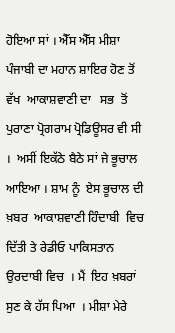ਹੋਇਆ ਸਾਂ । ਐੱਸ ਐੱਸ ਮੀਸ਼ਾ  ਪੰਜਾਬੀ ਦਾ ਮਹਾਨ ਸ਼ਾਇਰ ਹੋਣ ਤੋਂ ਵੱਖ  ਆਕਾਸ਼ਵਾਣੀ ਦਾ   ਸਭ  ਤੋਂ ਪੁਰਾਣਾ ਪ੍ਰੋਗਰਾਮ ਪ੍ਰੋਡਿਊਸਰ ਵੀ ਸੀ ।  ਅਸੀਂ ਇਕੱਠੇ ਬੈਠੇ ਸਾਂ ਜੇ ਭੂਚਾਲ ਆਇਆ । ਸ਼ਾਮ ਨੂੰ  ਏਸ ਭੂਚਾਲ ਦੀ ਖ਼ਬਰ  ਆਕਾਸ਼ਵਾਣੀ ਹਿੰਦਾਬੀ  ਵਿਚ ਦਿੱਤੀ ਤੇ ਰੇਡੀਓ ਪਾਕਿਸਤਾਨ ਉਰਦਾਬੀ ਵਿਚ  । ਮੈਂ  ਇਹ ਖ਼ਬਰਾਂ ਸੁਣ ਕੇ ਹੱਸ ਪਿਆ  । ਮੀਸ਼ਾ ਮੇਰੇ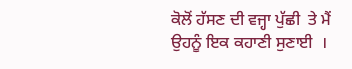ਕੋਲੋਂ ਹੱਸਣ ਦੀ ਵਜ੍ਹਾ ਪੁੱਛੀ  ਤੇ ਮੈਂ ਉਹਨੂੰ ਇਕ ਕਹਾਣੀ ਸੁਣਾਈ  ।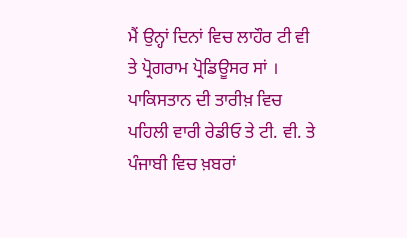ਮੈਂ ਉਨ੍ਹਾਂ ਦਿਨਾਂ ਵਿਚ ਲਾਹੌਰ ਟੀ ਵੀ ਤੇ ਪ੍ਰੋਗਰਾਮ ਪ੍ਰੋਡਿਊਸਰ ਸਾਂ । ਪਾਕਿਸਤਾਨ ਦੀ ਤਾਰੀਖ਼ ਵਿਚ ਪਹਿਲੀ ਵਾਰੀ ਰੇਡੀਓ ਤੇ ਟੀ. ਵੀ. ਤੇ ਪੰਜਾਬੀ ਵਿਚ ਖ਼ਬਰਾਂ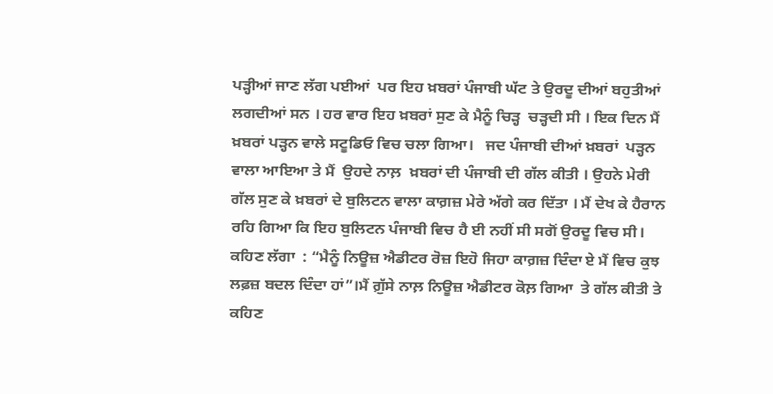ਪੜ੍ਹੀਆਂ ਜਾਣ ਲੱਗ ਪਈਆਂ  ਪਰ ਇਹ ਖ਼ਬਰਾਂ ਪੰਜਾਬੀ ਘੱਟ ਤੇ ਉਰਦੂ ਦੀਆਂ ਬਹੁਤੀਆਂ ਲਗਦੀਆਂ ਸਨ । ਹਰ ਵਾਰ ਇਹ ਖ਼ਬਰਾਂ ਸੁਣ ਕੇ ਮੈਨੂੰ ਚਿੜ੍ਹ  ਚੜ੍ਹਦੀ ਸੀ । ਇਕ ਦਿਨ ਮੈਂ ਖ਼ਬਰਾਂ ਪੜ੍ਹਨ ਵਾਲੇ ਸਟੂਡਿਓ ਵਿਚ ਚਲਾ ਗਿਆ।   ਜਦ ਪੰਜਾਬੀ ਦੀਆਂ ਖ਼ਬਰਾਂ  ਪੜ੍ਹਨ ਵਾਲਾ ਆਇਆ ਤੇ ਮੈਂ  ਉਹਦੇ ਨਾਲ਼  ਖ਼ਬਰਾਂ ਦੀ ਪੰਜਾਬੀ ਦੀ ਗੱਲ ਕੀਤੀ । ਉਹਨੇ ਮੇਰੀ ਗੱਲ ਸੁਣ ਕੇ ਖ਼ਬਰਾਂ ਦੇ ਬੁਲਿਟਨ ਵਾਲਾ ਕਾਗ਼ਜ਼ ਮੇਰੇ ਅੱਗੇ ਕਰ ਦਿੱਤਾ । ਮੈਂ ਦੇਖ ਕੇ ਹੈਰਾਨ ਰਹਿ ਗਿਆ ਕਿ ਇਹ ਬੁਲਿਟਨ ਪੰਜਾਬੀ ਵਿਚ ਹੈ ਈ ਨਹੀਂ ਸੀ ਸਗੋਂ ਉਰਦੂ ਵਿਚ ਸੀ। ਕਹਿਣ ਲੱਗਾ  : “ਮੈਨੂੰ ਨਿਊਜ਼ ਐਡੀਟਰ ਰੋਜ਼ ਇਹੋ ਜਿਹਾ ਕਾਗ਼ਜ਼ ਦਿੰਦਾ ਏ ਮੈਂ ਵਿਚ ਕੁਝ ਲਫ਼ਜ਼ ਬਦਲ ਦਿੰਦਾ ਹਾਂ”।ਮੈਂ ਗ਼ੁੱਸੇ ਨਾਲ਼ ਨਿਊਜ਼ ਐਡੀਟਰ ਕੋਲ਼ ਗਿਆ  ਤੇ ਗੱਲ ਕੀਤੀ ਤੇ ਕਹਿਣ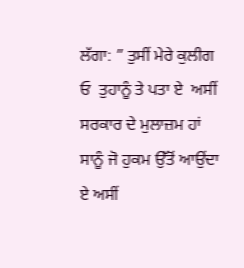ਲੱਗਾ: ” ਤੁਸੀਂ ਮੇਰੇ ਕੁਲੀਗ ਓ  ਤੁਹਾਨੂੰ ਤੇ ਪਤਾ ਏ  ਅਸੀਂ ਸਰਕਾਰ ਦੇ ਮੁਲਾਜ਼ਮ ਹਾਂ ਸਾਨੂੰ ਜੋ ਹੁਕਮ ਉੱਤੋਂ ਆਉਂਦਾ ਏ ਅਸੀਂ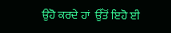ਉਹੋ ਕਰਦੇ ਹਾਂ  ਉੱਤੋਂ ਇਹੋ ਈ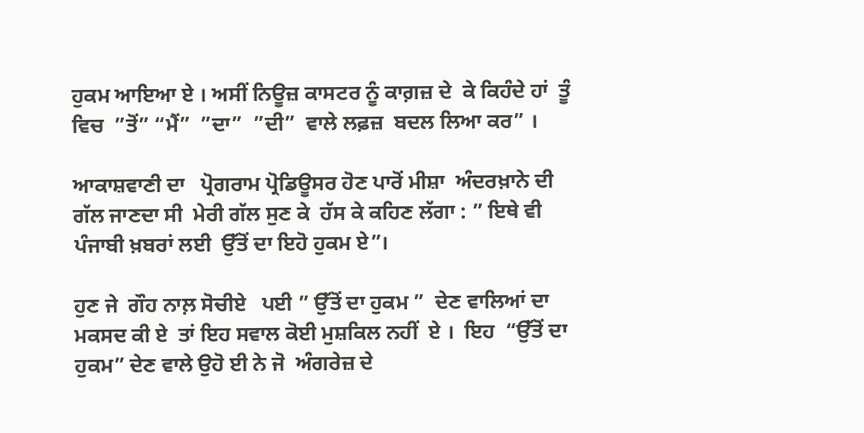ਹੁਕਮ ਆਇਆ ਏ । ਅਸੀਂ ਨਿਊਜ਼ ਕਾਸਟਰ ਨੂੰ ਕਾਗ਼ਜ਼ ਦੇ  ਕੇ ਕਿਹੰਦੇ ਹਾਂ  ਤੂੰ  ਵਿਚ  ”ਤੋਂ” “ਮੈਂ”  ”ਦਾ”  ”ਦੀ”  ਵਾਲੇ ਲਫ਼ਜ਼  ਬਦਲ ਲਿਆ ਕਰ” ।

ਆਕਾਸ਼ਵਾਣੀ ਦਾ   ਪ੍ਰੋਗਰਾਮ ਪ੍ਰੋਡਿਊਸਰ ਹੋਣ ਪਾਰੋਂ ਮੀਸ਼ਾ  ਅੰਦਰਖ਼ਾਨੇ ਦੀ ਗੱਲ ਜਾਣਦਾ ਸੀ  ਮੇਰੀ ਗੱਲ ਸੁਣ ਕੇ  ਹੱਸ ਕੇ ਕਹਿਣ ਲੱਗਾ : ” ਇਥੇ ਵੀ ਪੰਜਾਬੀ ਖ਼ਬਰਾਂ ਲਈ  ਉੱਤੋਂ ਦਾ ਇਹੋ ਹੁਕਮ ਏ”।

ਹੁਣ ਜੇ  ਗੌਹ ਨਾਲ਼ ਸੋਚੀਏ   ਪਈ ” ਉੱਤੋਂ ਦਾ ਹੁਕਮ ”  ਦੇਣ ਵਾਲਿਆਂ ਦਾ ਮਕਸਦ ਕੀ ਏ  ਤਾਂ ਇਹ ਸਵਾਲ ਕੋਈ ਮੁਸ਼ਕਿਲ ਨਹੀਂ  ਏ ।  ਇਹ  “ਉੱਤੋਂ ਦਾ ਹੁਕਮ” ਦੇਣ ਵਾਲੇ ਉਹੋ ਈ ਨੇ ਜੋ  ਅੰਗਰੇਜ਼ ਦੇ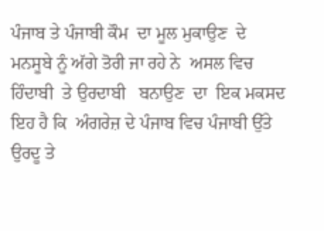ਪੰਜਾਬ ਤੇ ਪੰਜਾਬੀ ਕੌਮ  ਦਾ ਮੂਲ ਮੁਕਾਉਣ  ਦੇ ਮਨਸੂਬੇ ਨੂੰ ਅੱਗੇ ਤੋਰੀ ਜਾ ਰਹੇ ਨੇ  ਅਸਲ ਵਿਚ ਹਿੰਦਾਬੀ  ਤੇ ਉਰਦਾਬੀ   ਬਨਾਉਣ  ਦਾ  ਇਕ ਮਕਸਦ ਇਹ ਹੈ ਕਿ  ਅੰਗਰੇਜ਼ ਦੇ ਪੰਜਾਬ ਵਿਚ ਪੰਜਾਬੀ ਉੱਤੇ  ਉਰਦੂ ਤੇ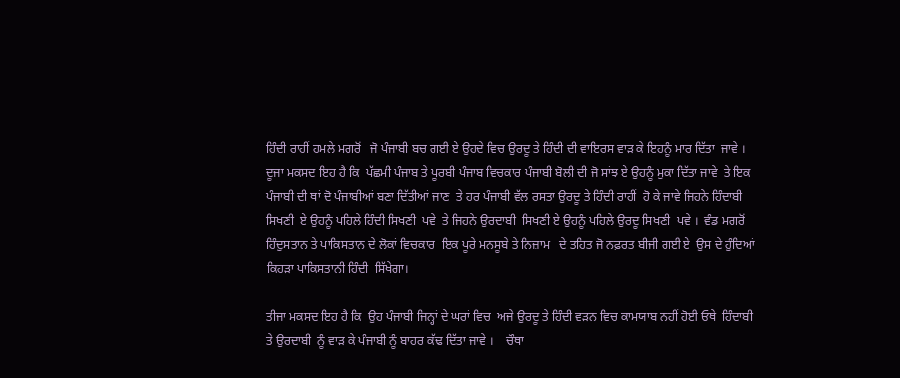ਹਿੰਦੀ ਰਾਹੀਂ ਹਮਲੇ ਮਗਰੋਂ   ਜੋ ਪੰਜਾਬੀ ਬਚ ਗਈ ਏ ਉਹਦੇ ਵਿਚ ਉਰਦੂ ਤੇ ਹਿੰਦੀ ਦੀ ਵਾਇਰਸ ਵਾੜ ਕੇ ਇਹਨੂੰ ਮਾਰ ਦਿੱਤਾ  ਜਾਵੇ ।  ਦੂਜਾ ਮਕਸਦ ਇਹ ਹੈ ਕਿ  ਪੱਛਮੀ ਪੰਜਾਬ ਤੇ ਪੂਰਬੀ ਪੰਜਾਬ ਵਿਚਕਾਰ ਪੰਜਾਬੀ ਬੋਲੀ ਦੀ ਜੋ ਸਾਂਝ ਏ ਉਹਨੂੰ ਮੁਕਾ ਦਿੱਤਾ ਜਾਵੇ  ਤੇ ਇਕ ਪੰਜਾਬੀ ਦੀ ਥਾਂ ਦੋ ਪੰਜਾਬੀਆਂ ਬਣਾ ਦਿੱਤੀਆਂ ਜਾਣ  ਤੇ ਹਰ ਪੰਜਾਬੀ ਵੱਲ ਰਸਤਾ ਉਰਦੂ ਤੇ ਹਿੰਦੀ ਰਾਹੀਂ  ਹੋ ਕੇ ਜਾਵੇ ਜਿਹਨੇ ਹਿੰਦਾਬੀ  ਸਿਖਣੀ  ਏ ਉਹਨੂੰ ਪਹਿਲੇ ਹਿੰਦੀ ਸਿਖਣੀ  ਪਵੇ  ਤੇ ਜਿਹਨੇ ਉਰਦਾਬੀ  ਸਿਖਣੀ ਏ ਉਹਨੂੰ ਪਹਿਲੇ ਉਰਦੂ ਸਿਖਣੀ  ਪਵੇ ।  ਵੰਡ ਮਗਰੋਂ ਹਿੰਦੁਸਤਾਨ ਤੇ ਪਾਕਿਸਤਾਨ ਦੇ ਲੋਕਾਂ ਵਿਚਕਾਰ  ਇਕ ਪੂਰੇ ਮਨਸੂਬੇ ਤੇ ਨਿਜ਼ਾਮ   ਦੇ ਤਹਿਤ ਜੋ ਨਫ਼ਰਤ ਬੀਜੀ ਗਈ ਏ  ਉਸ ਦੇ ਹੁੰਦਿਆਂ  ਕਿਹੜਾ ਪਾਕਿਸਤਾਨੀ ਹਿੰਦੀ  ਸਿੱਖੇਗਾ।

ਤੀਜਾ ਮਕਸਦ ਇਹ ਹੈ ਕਿ  ਉਹ ਪੰਜਾਬੀ ਜਿਨ੍ਹਾਂ ਦੇ ਘਰਾਂ ਵਿਚ  ਅਜੇ ਉਰਦੂ ਤੇ ਹਿੰਦੀ ਵੜਨ ਵਿਚ ਕਾਮਯਾਬ ਨਹੀਂ ਹੋਈ ਓਥੇ  ਹਿੰਦਾਬੀ  ਤੇ ਉਰਦਾਬੀ  ਨੂੰ ਵਾੜ ਕੇ ਪੰਜਾਬੀ ਨੂੰ ਬਾਹਰ ਕੱਢ ਦਿੱਤਾ ਜਾਵੇ ।    ਚੌਥਾ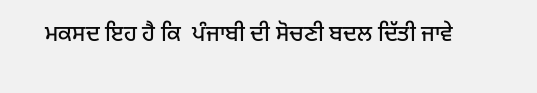ਮਕਸਦ ਇਹ ਹੈ ਕਿ  ਪੰਜਾਬੀ ਦੀ ਸੋਚਣੀ ਬਦਲ ਦਿੱਤੀ ਜਾਵੇ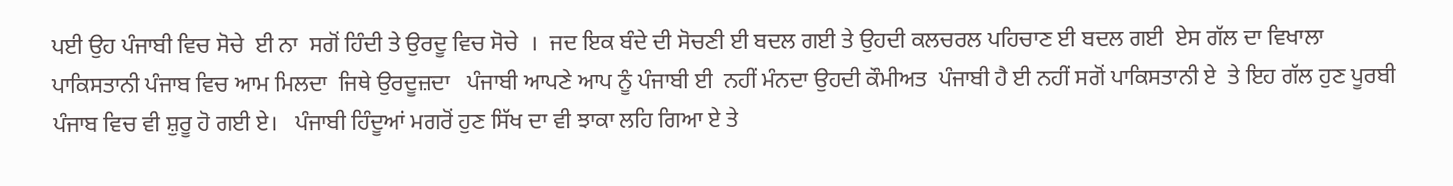ਪਈ ਉਹ ਪੰਜਾਬੀ ਵਿਚ ਸੋਚੇ  ਈ ਨਾ  ਸਗੋਂ ਹਿੰਦੀ ਤੇ ਉਰਦੂ ਵਿਚ ਸੋਚੇ  ।  ਜਦ ਇਕ ਬੰਦੇ ਦੀ ਸੋਚਣੀ ਈ ਬਦਲ ਗਈ ਤੇ ਉਹਦੀ ਕਲਚਰਲ ਪਹਿਚਾਣ ਈ ਬਦਲ ਗਈ  ਏਸ ਗੱਲ ਦਾ ਵਿਖਾਲਾ  ਪਾਕਿਸਤਾਨੀ ਪੰਜਾਬ ਵਿਚ ਆਮ ਮਿਲਦਾ  ਜਿਥੇ ਉਰਦੂਜ਼ਦਾ   ਪੰਜਾਬੀ ਆਪਣੇ ਆਪ ਨੂੰ ਪੰਜਾਬੀ ਈ  ਨਹੀਂ ਮੰਨਦਾ ਉਹਦੀ ਕੌਮੀਅਤ  ਪੰਜਾਬੀ ਹੈ ਈ ਨਹੀਂ ਸਗੋਂ ਪਾਕਿਸਤਾਨੀ ਏ  ਤੇ ਇਹ ਗੱਲ ਹੁਣ ਪੂਰਬੀ ਪੰਜਾਬ ਵਿਚ ਵੀ ਸ਼ੁਰੂ ਹੋ ਗਈ ਏ।   ਪੰਜਾਬੀ ਹਿੰਦੂਆਂ ਮਗਰੋਂ ਹੁਣ ਸਿੱਖ ਦਾ ਵੀ ਝਾਕਾ ਲਹਿ ਗਿਆ ਏ ਤੇ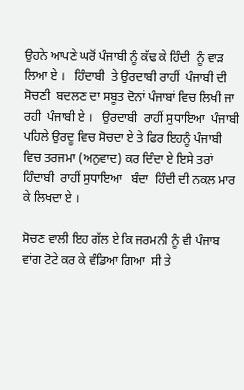ਉਹਨੇ ਆਪਣੇ ਘਰੋਂ ਪੰਜਾਬੀ ਨੂੰ ਕੱਢ ਕੇ ਹਿੰਦੀ  ਨੂੰ ਵਾੜ ਲਿਆ ਏ ।   ਹਿੰਦਾਬੀ  ਤੇ ਉਰਦਾਬੀ ਰਾਹੀਂ  ਪੰਜਾਬੀ ਦੀ ਸੋਚਣੀ  ਬਦਲਣ ਦਾ ਸਬੂਤ ਦੋਨਾਂ ਪੰਜਾਬਾਂ ਵਿਚ ਲਿਖੀ ਜਾ ਰਹੀ  ਪੰਜਾਬੀ ਏ ।   ਉਰਦਾਬੀ  ਰਾਹੀਂ ਸੁਧਾਇਆ  ਪੰਜਾਬੀ ਪਹਿਲੇ ਉਰਦੂ ਵਿਚ ਸੋਚਦਾ ਏ ਤੇ ਫਿਰ ਇਹਨੂੰ ਪੰਜਾਬੀ ਵਿਚ ਤਰਜਮਾ (ਅਨੁਵਾਦ) ਕਰ ਦਿੰਦਾ ਏ ਇਸੇ ਤਰਾਂ ਹਿੰਦਾਬੀ  ਰਾਹੀਂ ਸੁਧਾਇਆ   ਬੰਦਾ  ਹਿੰਦੀ ਦੀ ਨਕਲ ਮਾਰ ਕੇ ਲਿਖਦਾ ਏ ।

ਸੋਚਣ ਵਾਲੀ ਇਹ ਗੱਲ ਏ ਕਿ ਜਰਮਨੀ ਨੂੰ ਵੀ ਪੰਜਾਬ ਵਾਂਗ ਟੋਟੇ ਕਰ ਕੇ ਵੰਡਿਆ ਗਿਆ  ਸੀ ਤੇ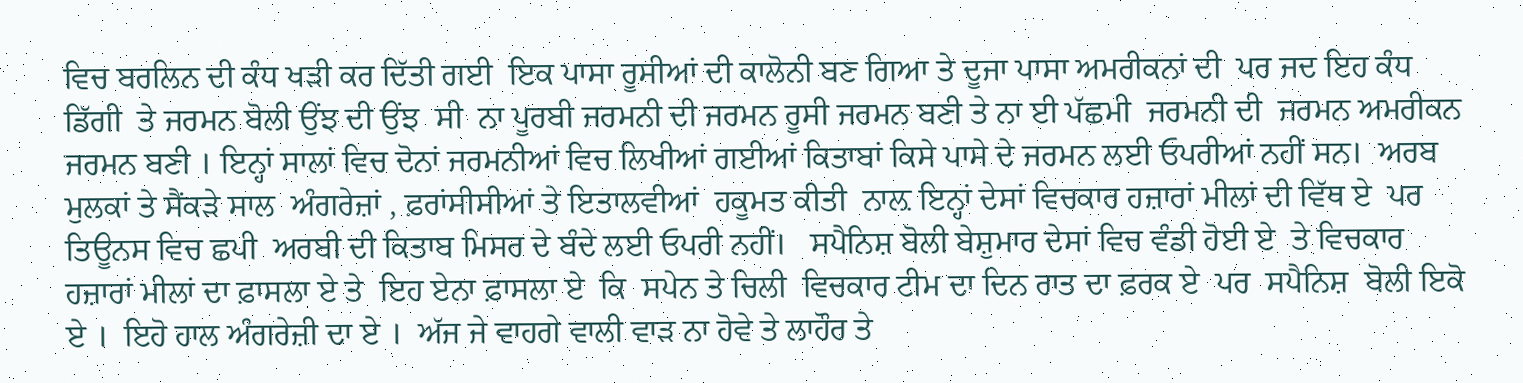ਵਿਚ ਬਰਲਿਨ ਦੀ ਕੰਧ ਖੜੀ ਕਰ ਦਿੱਤੀ ਗਈ  ਇਕ ਪਾਸਾ ਰੂਸੀਆਂ ਦੀ ਕਾਲੋਨੀ ਬਣ ਗਿਆ ਤੇ ਦੂਜਾ ਪਾਸਾ ਅਮਰੀਕਨਾਂ ਦੀ  ਪਰ ਜਦ ਇਹ ਕੰਧ ਡਿੱਗੀ  ਤੇ ਜਰਮਨ ਬੋਲੀ ਉਂਝ ਦੀ ਉਂਝ  ਸੀ  ਨਾ ਪੂਰਬੀ ਜਰਮਨੀ ਦੀ ਜਰਮਨ ਰੂਸੀ ਜਰਮਨ ਬਣੀ ਤੇ ਨਾ ਈ ਪੱਛਮੀ  ਜਰਮਨੀ ਦੀ  ਜਰਮਨ ਅਮਰੀਕਨ ਜਰਮਨ ਬਣੀ । ਇਨ੍ਹਾਂ ਸਾਲਾਂ ਵਿਚ ਦੋਨਾਂ ਜਰਮਨੀਆਂ ਵਿਚ ਲਿਖੀਆਂ ਗਈਆਂ ਕਿਤਾਬਾਂ ਕਿਸੇ ਪਾਸੇ ਦੇ ਜਰਮਨ ਲਈ ਓਪਰੀਆਂ ਨਹੀਂ ਸਨ।  ਅਰਬ ਮੁਲਕਾਂ ਤੇ ਸੈਂਕੜੇ ਸਾਲ  ਅੰਗਰੇਜ਼ਾਂ , ਫ਼ਰਾਂਸੀਸੀਆਂ ਤੇ ਇਤਾਲਵੀਆਂ  ਹਕੂਮਤ ਕੀਤੀ  ਨਾਲ਼ ਇਨ੍ਹਾਂ ਦੇਸਾਂ ਵਿਚਕਾਰ ਹਜ਼ਾਰਾਂ ਮੀਲਾਂ ਦੀ ਵਿੱਥ ਏ  ਪਰ ਤਿਊਨਸ ਵਿਚ ਛਪੀ  ਅਰਬੀ ਦੀ ਕਿਤਾਬ ਮਿਸਰ ਦੇ ਬੰਦੇ ਲਈ ਓਪਰੀ ਨਹੀਂ।   ਸਪੈਨਿਸ਼ ਬੋਲੀ ਬੇਸ਼ੁਮਾਰ ਦੇਸਾਂ ਵਿਚ ਵੰਡੀ ਹੋਈ ਏ  ਤੇ ਵਿਚਕਾਰ ਹਜ਼ਾਰਾਂ ਮੀਲਾਂ ਦਾ ਫ਼ਾਸਲਾ ਏ ਤੇ  ਇਹ ਏਨਾ ਫ਼ਾਸਲਾ ਏ  ਕਿ  ਸਪੇਨ ਤੇ ਚਿਲੀ  ਵਿਚਕਾਰ ਟੀਮ ਦਾ ਦਿਨ ਰਾਤ ਦਾ ਫ਼ਰਕ ਏ  ਪਰ  ਸਪੈਨਿਸ਼  ਬੋਲੀ ਇਕੋ ਏ ।  ਇਹੋ ਹਾਲ ਅੰਗਰੇਜ਼ੀ ਦਾ ਏ ।  ਅੱਜ ਜੇ ਵਾਹਗੇ ਵਾਲੀ ਵਾੜ ਨਾ ਹੋਵੇ ਤੇ ਲਾਹੌਰ ਤੇ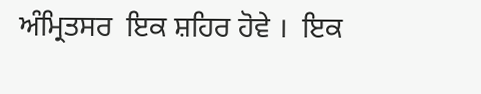ਅੰਮ੍ਰਿਤਸਰ  ਇਕ ਸ਼ਹਿਰ ਹੋਵੇ ।  ਇਕ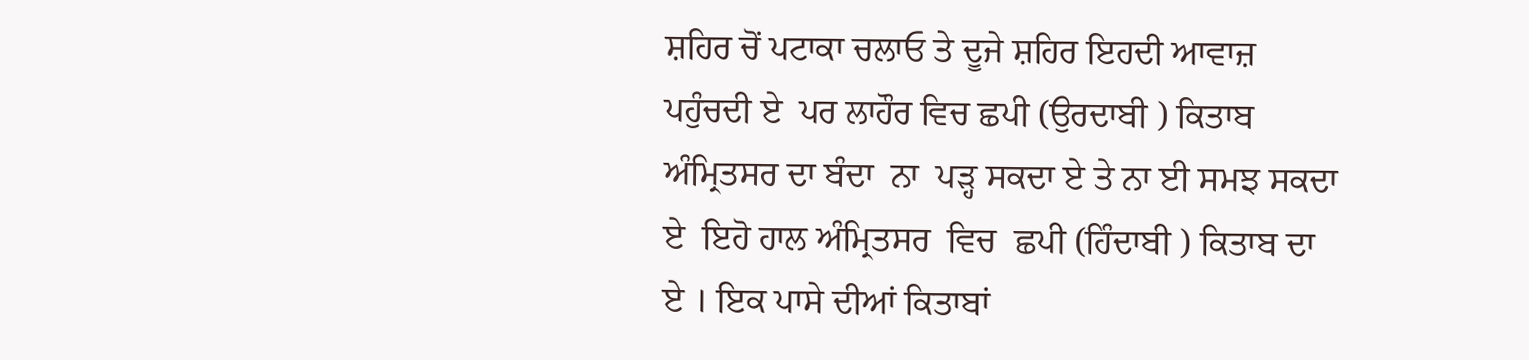ਸ਼ਹਿਰ ਚੋਂ ਪਟਾਕਾ ਚਲਾਓ ਤੇ ਦੂਜੇ ਸ਼ਹਿਰ ਇਹਦੀ ਆਵਾਜ਼ ਪਹੁੰਚਦੀ ਏ  ਪਰ ਲਾਹੌਰ ਵਿਚ ਛਪੀ (ਉਰਦਾਬੀ ) ਕਿਤਾਬ   ਅੰਮ੍ਰਿਤਸਰ ਦਾ ਬੰਦਾ  ਨਾ  ਪੜ੍ਹ ਸਕਦਾ ਏ ਤੇ ਨਾ ਈ ਸਮਝ ਸਕਦਾ ਏ  ਇਹੋ ਹਾਲ ਅੰਮ੍ਰਿਤਸਰ  ਵਿਚ  ਛਪੀ (ਹਿੰਦਾਬੀ ) ਕਿਤਾਬ ਦਾ  ਏ । ਇਕ ਪਾਸੇ ਦੀਆਂ ਕਿਤਾਬਾਂ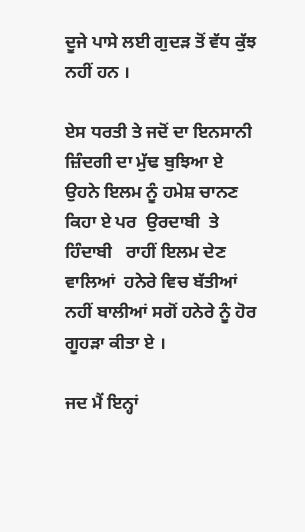ਦੂਜੇ ਪਾਸੇ ਲਈ ਗੁਦੜ ਤੋਂ ਵੱਧ ਕੁੱਝ ਨਹੀਂ ਹਨ ।

ਏਸ ਧਰਤੀ ਤੇ ਜਦੋਂ ਦਾ ਇਨਸਾਨੀ ਜ਼ਿੰਦਗੀ ਦਾ ਮੁੱਢ ਬੁਝਿਆ ਏ  ਉਹਨੇ ਇਲਮ ਨੂੰ ਹਮੇਸ਼ ਚਾਨਣ ਕਿਹਾ ਏ ਪਰ  ਉਰਦਾਬੀ  ਤੇ ਹਿੰਦਾਬੀ   ਰਾਹੀਂ ਇਲਮ ਦੇਣ ਵਾਲਿਆਂ  ਹਨੇਰੇ ਵਿਚ ਬੱਤੀਆਂ ਨਹੀਂ ਬਾਲੀਆਂ ਸਗੋਂ ਹਨੇਰੇ ਨੂੰ ਹੋਰ ਗੂਹੜਾ ਕੀਤਾ ਏ ।

ਜਦ ਮੈਂ ਇਨ੍ਹਾਂ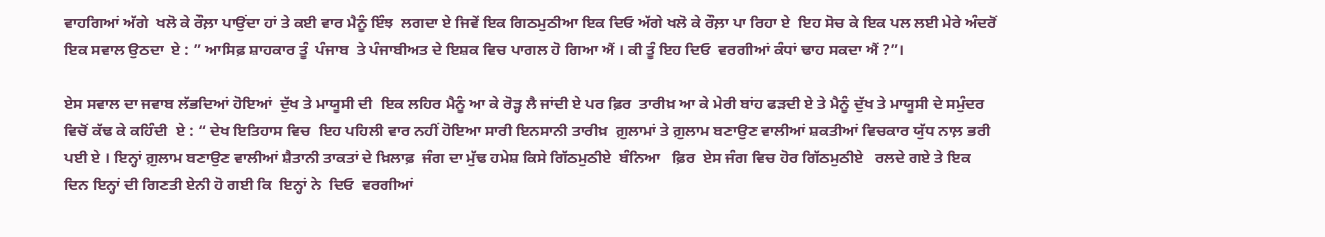ਵਾਹਗਿਆਂ ਅੱਗੇ  ਖਲੋ ਕੇ ਰੌਲ਼ਾ ਪਾਉਂਦਾ ਹਾਂ ਤੇ ਕਈ ਵਾਰ ਮੈਨੂੰ ਇੰਝ  ਲਗਦਾ ਏ ਜਿਵੇਂ ਇਕ ਗਿਠਮੁਠੀਆ ਇਕ ਦਿਓ ਅੱਗੇ ਖਲੋ ਕੇ ਰੌਲ਼ਾ ਪਾ ਰਿਹਾ ਏ  ਇਹ ਸੋਚ ਕੇ ਇਕ ਪਲ ਲਈ ਮੇਰੇ ਅੰਦਰੋਂ ਇਕ ਸਵਾਲ ਉਠਦਾ  ਏ : ” ਆਸਿਫ਼ ਸ਼ਾਹਕਾਰ ਤੂੰ  ਪੰਜਾਬ  ਤੇ ਪੰਜਾਬੀਅਤ ਦੇ ਇਸ਼ਕ ਵਿਚ ਪਾਗਲ ਹੋ ਗਿਆ ਐਂ । ਕੀ ਤੂੰ ਇਹ ਦਿਓ  ਵਰਗੀਆਂ ਕੰਧਾਂ ਢਾਹ ਸਕਦਾ ਐਂ ?”।

ਏਸ ਸਵਾਲ ਦਾ ਜਵਾਬ ਲੱਭਦਿਆਂ ਹੋਇਆਂ  ਦੁੱਖ ਤੇ ਮਾਯੂਸੀ ਦੀ  ਇਕ ਲਹਿਰ ਮੈਨੂੰ ਆ ਕੇ ਰੋੜ੍ਹ ਲੈ ਜਾਂਦੀ ਏ ਪਰ ਫ਼ਿਰ  ਤਾਰੀਖ਼ ਆ ਕੇ ਮੇਰੀ ਬਾਂਹ ਫੜਦੀ ਏ ਤੇ ਮੈਨੂੰ ਦੁੱਖ ਤੇ ਮਾਯੂਸੀ ਦੇ ਸਮੁੰਦਰ ਵਿਚੋਂ ਕੱਢ ਕੇ ਕਹਿੰਦੀ  ਏ : “ ਦੇਖ ਇਤਿਹਾਸ ਵਿਚ  ਇਹ ਪਹਿਲੀ ਵਾਰ ਨਹੀਂ ਹੋਇਆ ਸਾਰੀ ਇਨਸਾਨੀ ਤਾਰੀਖ਼  ਗ਼ੁਲਾਮਾਂ ਤੇ ਗ਼ੁਲਾਮ ਬਣਾਉਣ ਵਾਲੀਆਂ ਸ਼ਕਤੀਆਂ ਵਿਚਕਾਰ ਯੁੱਧ ਨਾਲ਼ ਭਰੀ ਪਈ ਏ । ਇਨ੍ਹਾਂ ਗ਼ੁਲਾਮ ਬਣਾਉਣ ਵਾਲੀਆਂ ਸ਼ੈਤਾਨੀ ਤਾਕਤਾਂ ਦੇ ਖ਼ਿਲਾਫ਼  ਜੰਗ ਦਾ ਮੁੱਢ ਹਮੇਸ਼ ਕਿਸੇ ਗਿੱਠਮੁਠੀਏ  ਬੰਨਿਆ   ਫ਼ਿਰ  ਏਸ ਜੰਗ ਵਿਚ ਹੋਰ ਗਿੱਠਮੁਠੀਏ   ਰਲਦੇ ਗਏ ਤੇ ਇਕ ਦਿਨ ਇਨ੍ਹਾਂ ਦੀ ਗਿਣਤੀ ਏਨੀ ਹੋ ਗਈ ਕਿ  ਇਨ੍ਹਾਂ ਨੇ  ਦਿਓ  ਵਰਗੀਆਂ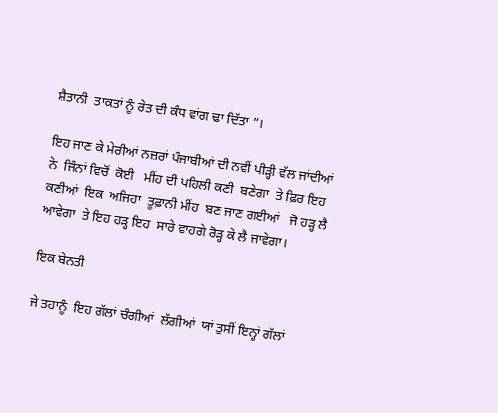ਸ਼ੈਤਾਨੀ  ਤਾਕਤਾਂ ਨੂੰ ਰੇਤ ਦੀ ਕੰਧ ਵਾਂਗ ਢਾ ਦਿੱਤਾ ”।

ਇਹ ਜਾਣ ਕੇ ਮੇਰੀਆਂ ਨਜ਼ਰਾਂ ਪੰਜਾਬੀਆਂ ਦੀ ਨਵੀਂ ਪੀੜ੍ਹੀ ਵੱਲ ਜਾਂਦੀਆਂ  ਨੇ  ਜਿੰਨਾਂ ਵਿਚੋਂ  ਕੋਈ   ਮੀਂਹ ਦੀ ਪਹਿਲੀ ਕਣੀ  ਬਣੇਗਾ  ਤੇ ਫ਼ਿਰ ਇਹ ਕਣੀਆਂ  ਇਕ  ਅਜਿਹਾ  ਤੂਫ਼ਾਨੀ ਮੀਂਹ  ਬਣ ਜਾਣ ਗਈਆਂ   ਜੋ ਹੜ੍ਹ ਲੈ ਆਵੇਗਾ  ਤੇ ਇਹ ਹੜ੍ਹ ਇਹ  ਸਾਰੇ ਵਾਹਗੇ ਰੋੜ੍ਹ ਕੇ ਲੈ ਜਾਵੇਗਾ।

ਇਕ ਬੇਨਤੀ

ਜੇ ਤਹਾਨੂੰ  ਇਹ ਗੱਲਾਂ ਚੰਗੀਆਂ  ਲੱਗੀਆਂ  ਯਾਂ ਤੁਸੀਂ ਇਨ੍ਹਾਂ ਗੱਲਾਂ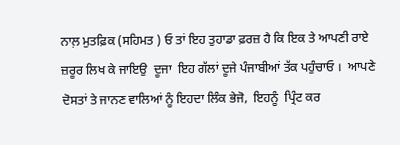ਨਾਲ਼ ਮੁਤਫ਼ਿਕ (ਸਹਿਮਤ ) ਓ ਤਾਂ ਇਹ ਤੁਹਾਡਾ ਫ਼ਰਜ਼ ਹੈ ਕਿ ਇਕ ਤੇ ਆਪਣੀ ਰਾਏ ਜ਼ਰੂਰ ਲਿਖ ਕੇ ਜਾਇਉ  ਦੂਜਾ  ਇਹ ਗੱਲਾਂ ਦੂਜੇ ਪੰਜਾਬੀਆਂ ਤੱਕ ਪਹੁੰਚਾਓ ।  ਆਪਣੇ ਦੋਸਤਾਂ ਤੇ ਜਾਨਣ ਵਾਲਿਆਂ ਨੂੰ ਇਹਦਾ ਲਿੰਕ ਭੇਜੋ,  ਇਹਨੂੰ  ਪ੍ਰਿੰਟ ਕਰ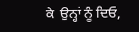ਕੇ  ਉਨ੍ਹਾਂ ਨੂੰ ਦਿਓ,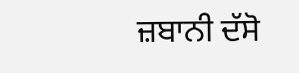ਜ਼ਬਾਨੀ ਦੱਸੋ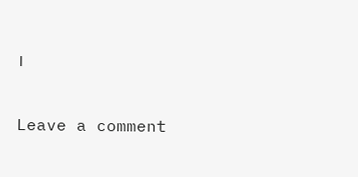।

Leave a comment